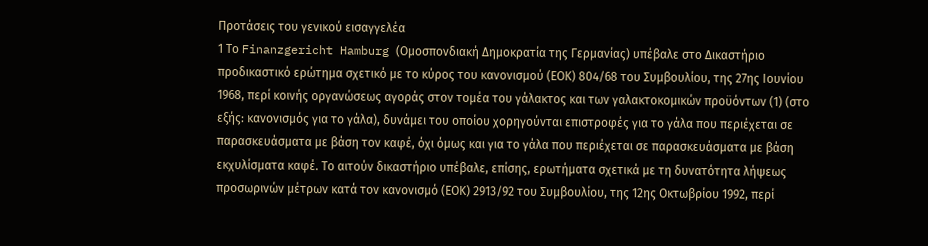Προτάσεις του γενικού εισαγγελέα
1 Το Finanzgericht Hamburg (Ομοσπονδιακή Δημοκρατία της Γερμανίας) υπέβαλε στο Δικαστήριο προδικαστικό ερώτημα σχετικό με το κύρος του κανονισμού (ΕΟΚ) 804/68 του Συμβουλίου, της 27ης Ιουνίου 1968, περί κοινής οργανώσεως αγοράς στον τομέα του γάλακτος και των γαλακτοκομικών προϋόντων (1) (στο εξής: κανονισμός για το γάλα), δυνάμει του οποίου χορηγούνται επιστροφές για το γάλα που περιέχεται σε παρασκευάσματα με βάση τον καφέ, όχι όμως και για το γάλα που περιέχεται σε παρασκευάσματα με βάση εκχυλίσματα καφέ. Το αιτούν δικαστήριο υπέβαλε, επίσης, ερωτήματα σχετικά με τη δυνατότητα λήψεως προσωρινών μέτρων κατά τον κανονισμό (ΕΟΚ) 2913/92 του Συμβουλίου, της 12ης Οκτωβρίου 1992, περί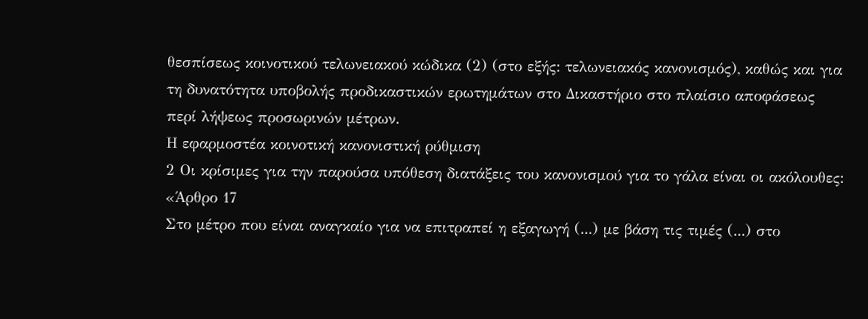θεσπίσεως κοινοτικού τελωνειακού κώδικα (2) (στο εξής: τελωνειακός κανονισμός), καθώς και για τη δυνατότητα υποβολής προδικαστικών ερωτημάτων στο Δικαστήριο στο πλαίσιο αποφάσεως περί λήψεως προσωρινών μέτρων.
Η εφαρμοστέα κοινοτική κανονιστική ρύθμιση
2 Οι κρίσιμες για την παρούσα υπόθεση διατάξεις του κανονισμού για το γάλα είναι οι ακόλουθες:
«Άρθρο 17
Στο μέτρο που είναι αναγκαίο για να επιτραπεί η εξαγωγή (...) με βάση τις τιμές (...) στο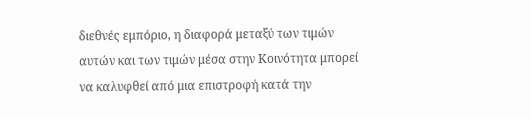διεθνές εμπόριο, η διαφορά μεταξύ των τιμών αυτών και των τιμών μέσα στην Κοινότητα μπορεί να καλυφθεί από μια επιστροφή κατά την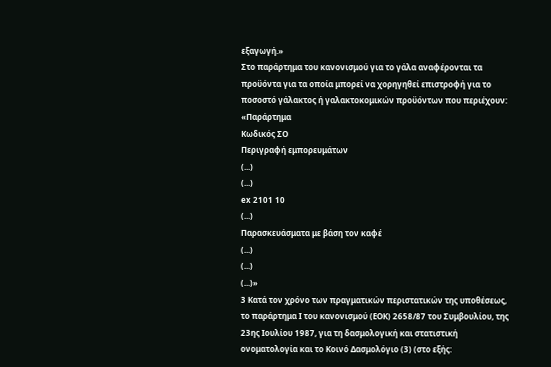εξαγωγή.»
Στο παράρτημα του κανονισμού για το γάλα αναφέρονται τα προϋόντα για τα οποία μπορεί να χορηγηθεί επιστροφή για το ποσοστό γάλακτος ή γαλακτοκομικών προϋόντων που περιέχουν:
«Παράρτημα
Κωδικός ΣΟ
Περιγραφή εμπορευμάτων
(...)
(...)
ex 2101 10
(...)
Παρασκευάσματα με βάση τον καφέ
(...)
(...)
(...)»
3 Κατά τον χρόνο των πραγματικών περιστατικών της υποθέσεως, το παράρτημα Ι του κανονισμού (ΕΟΚ) 2658/87 του Συμβουλίου, της 23ης Ιουλίου 1987, για τη δασμολογική και στατιστική ονοματολογία και το Κοινό Δασμολόγιο (3) (στο εξής: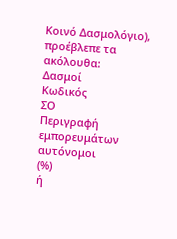Κοινό Δασμολόγιο), προέβλεπε τα ακόλουθα:
Δασμοί
Κωδικός
ΣΟ
Περιγραφή εμπορευμάτων
αυτόνομοι
(%)
ή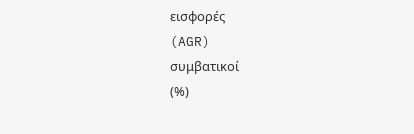εισφορές
(AGR)
συμβατικοί
(%)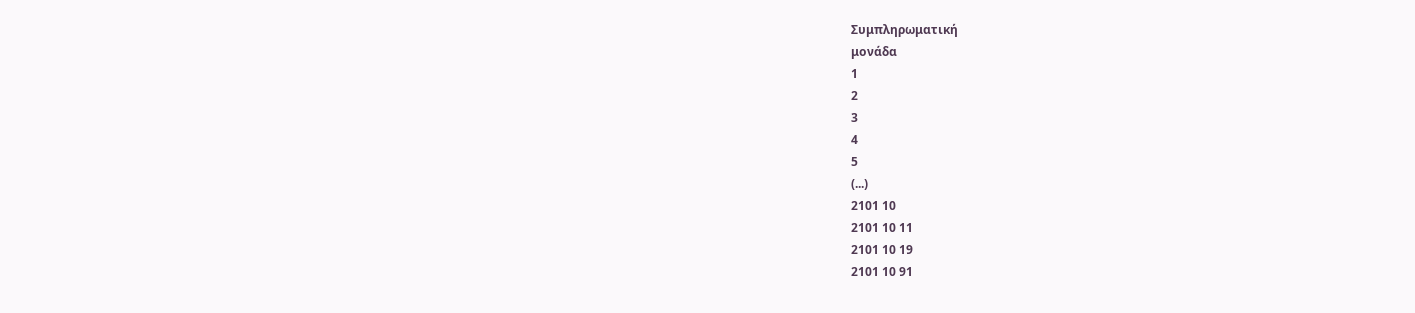Συμπληρωματική
μονάδα
1
2
3
4
5
(...)
2101 10
2101 10 11
2101 10 19
2101 10 91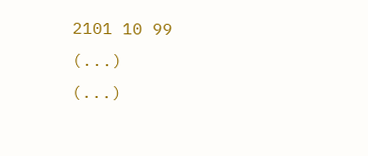2101 10 99
(...)
(...)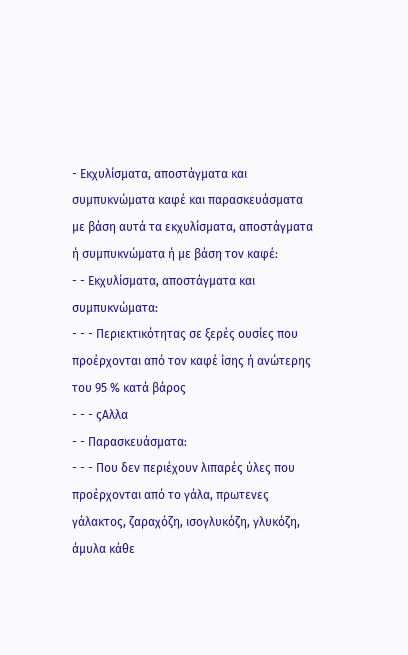- Εκχυλίσματα, αποστάγματα και συμπυκνώματα καφέ και παρασκευάσματα με βάση αυτά τα εκχυλίσματα, αποστάγματα ή συμπυκνώματα ή με βάση τον καφέ:
- - Εκχυλίσματα, αποστάγματα και συμπυκνώματα:
- - - Περιεκτικότητας σε ξερές ουσίες που προέρχονται από τον καφέ ίσης ή ανώτερης του 95 % κατά βάρος
- - - ςΑλλα
- - Παρασκευάσματα:
- - - Που δεν περιέχουν λιπαρές ύλες που προέρχονται από το γάλα, πρωτενες γάλακτος, ζαραχόζη, ισογλυκόζη, γλυκόζη, άμυλα κάθε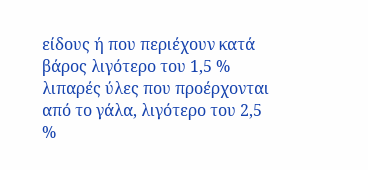είδους ή που περιέχουν κατά βάρος λιγότερο του 1,5 % λιπαρές ύλες που προέρχονται από το γάλα, λιγότερο του 2,5 %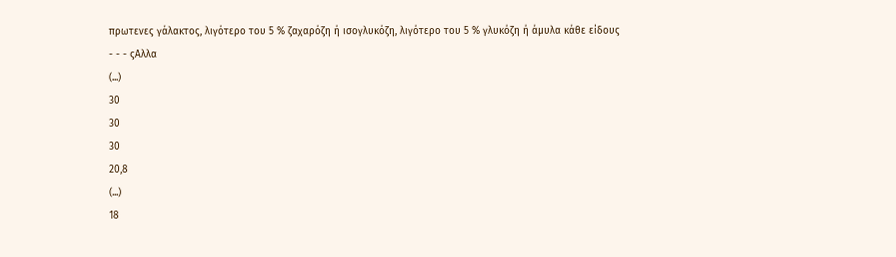πρωτενες γάλακτος, λιγότερο του 5 % ζαχαρόζη ή ισογλυκόζη, λιγότερο του 5 % γλυκόζη ή άμυλα κάθε είδους
- - - ςΑλλα
(...)
30
30
30
20,8
(...)
18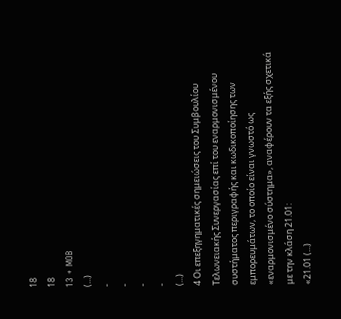18
18
13 + MOB
(...)
-
-
-
-
(...)
4 Οι επεξηγηματικές σημειώσεις του Συμβουλίου Τελωνειακής Συνεργασίας επί του εναρμονισμένου συστήματος περιγραφής και κωδικοποίησης των εμπορευμάτων, το οποίο είναι γνωστό ως «εναρμονισμένο σύστημα», αναφέρουν τα εξής σχετικά με την κλάση 21.01:
«21.01 (...)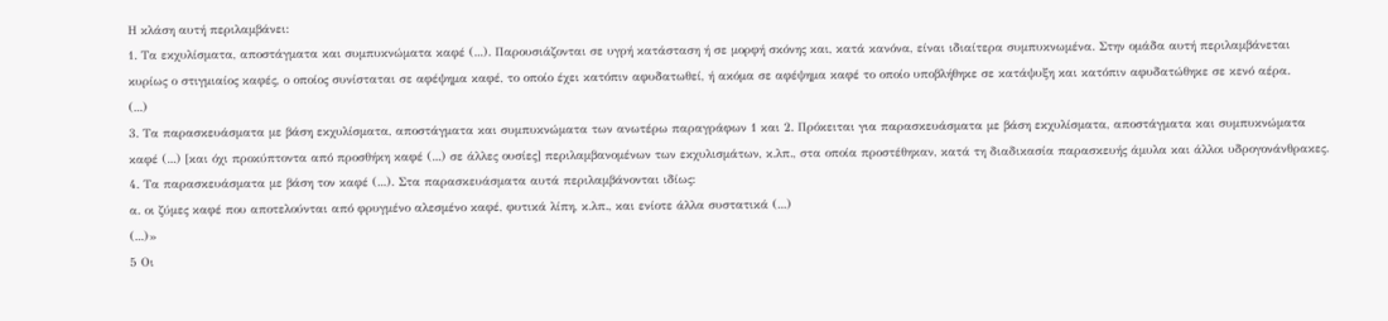Η κλάση αυτή περιλαμβάνει:
1. Τα εκχυλίσματα, αποστάγματα και συμπυκνώματα καφέ (...). Παρουσιάζονται σε υγρή κατάσταση ή σε μορφή σκόνης και, κατά κανόνα, είναι ιδιαίτερα συμπυκνωμένα. Στην ομάδα αυτή περιλαμβάνεται κυρίως ο στιγμιαίος καφές, ο οποίος συνίσταται σε αφέψημα καφέ, το οποίο έχει κατόπιν αφυδατωθεί, ή ακόμα σε αφέψημα καφέ το οποίο υποβλήθηκε σε κατάψυξη και κατόπιν αφυδατώθηκε σε κενό αέρα.
(...)
3. Τα παρασκευάσματα με βάση εκχυλίσματα, αποστάγματα και συμπυκνώματα των ανωτέρω παραγράφων 1 και 2. Πρόκειται για παρασκευάσματα με βάση εκχυλίσματα, αποστάγματα και συμπυκνώματα καφέ (...) [και όχι προκύπτοντα από προσθήκη καφέ (...) σε άλλες ουσίες] περιλαμβανομένων των εκχυλισμάτων, κ.λπ., στα οποία προστέθηκαν, κατά τη διαδικασία παρασκευής άμυλα και άλλοι υδρογονάνθρακες.
4. Τα παρασκευάσματα με βάση τον καφέ (...). Στα παρασκευάσματα αυτά περιλαμβάνονται ιδίως:
α. οι ζύμες καφέ που αποτελούνται από φρυγμένο αλεσμένο καφέ, φυτικά λίπη, κ.λπ., και ενίοτε άλλα συστατικά (...)
(...)»
5 Οι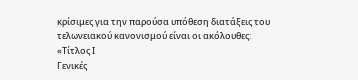κρίσιμες για την παρούσα υπόθεση διατάξεις του τελωνειακού κανονισμού είναι οι ακόλουθες:
«Τίτλος Ι
Γενικές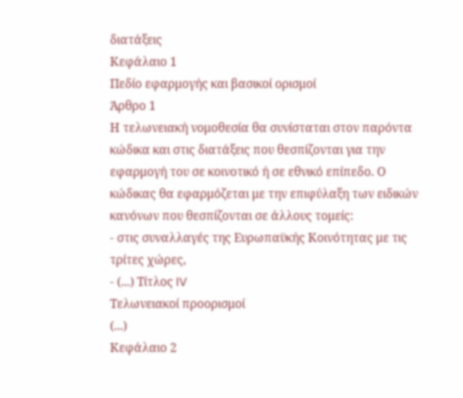διατάξεις
Κεφάλαιο 1
Πεδίο εφαρμογής και βασικοί ορισμοί
Άρθρο 1
Η τελωνειακή νομοθεσία θα συνίσταται στον παρόντα κώδικα και στις διατάξεις που θεσπίζονται για την εφαρμογή του σε κοινοτικό ή σε εθνικό επίπεδο. Ο κώδικας θα εφαρμόζεται με την επιφύλαξη των ειδικών κανόνων που θεσπίζονται σε άλλους τομείς:
- στις συναλλαγές της Ευρωπαϋκής Κοινότητας με τις τρίτες χώρες,
- (...) Τίτλος IV
Τελωνειακοί προορισμοί
(...)
Κεφάλαιο 2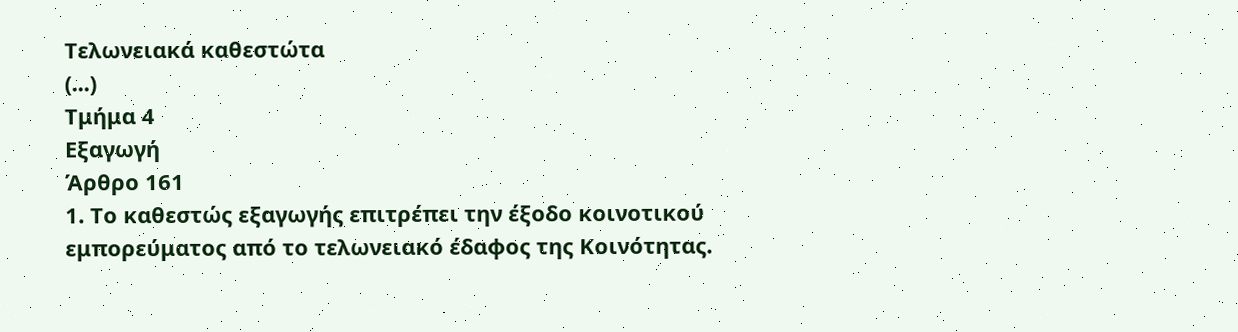Τελωνειακά καθεστώτα
(...)
Τμήμα 4
Εξαγωγή
Άρθρο 161
1. Το καθεστώς εξαγωγής επιτρέπει την έξοδο κοινοτικού εμπορεύματος από το τελωνειακό έδαφος της Κοινότητας.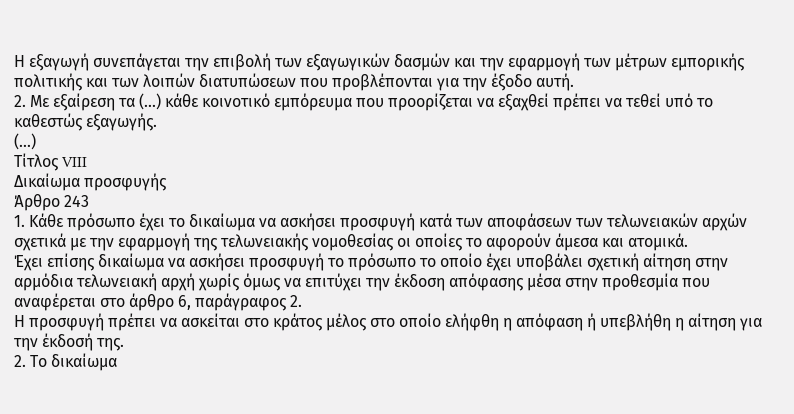Η εξαγωγή συνεπάγεται την επιβολή των εξαγωγικών δασμών και την εφαρμογή των μέτρων εμπορικής πολιτικής και των λοιπών διατυπώσεων που προβλέπονται για την έξοδο αυτή.
2. Με εξαίρεση τα (...) κάθε κοινοτικό εμπόρευμα που προορίζεται να εξαχθεί πρέπει να τεθεί υπό το καθεστώς εξαγωγής.
(...)
Τίτλος VIII
Δικαίωμα προσφυγής
Άρθρο 243
1. Κάθε πρόσωπο έχει το δικαίωμα να ασκήσει προσφυγή κατά των αποφάσεων των τελωνειακών αρχών σχετικά με την εφαρμογή της τελωνειακής νομοθεσίας οι οποίες το αφορούν άμεσα και ατομικά.
Έχει επίσης δικαίωμα να ασκήσει προσφυγή το πρόσωπο το οποίο έχει υποβάλει σχετική αίτηση στην αρμόδια τελωνειακή αρχή χωρίς όμως να επιτύχει την έκδοση απόφασης μέσα στην προθεσμία που αναφέρεται στο άρθρο 6, παράγραφος 2.
Η προσφυγή πρέπει να ασκείται στο κράτος μέλος στο οποίο ελήφθη η απόφαση ή υπεβλήθη η αίτηση για την έκδοσή της.
2. Το δικαίωμα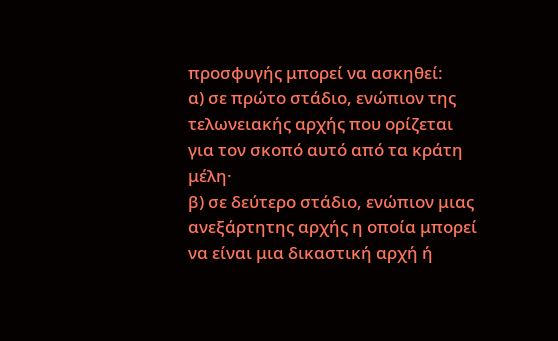προσφυγής μπορεί να ασκηθεί:
α) σε πρώτο στάδιο, ενώπιον της τελωνειακής αρχής που ορίζεται για τον σκοπό αυτό από τα κράτη μέλη·
β) σε δεύτερο στάδιο, ενώπιον μιας ανεξάρτητης αρχής η οποία μπορεί να είναι μια δικαστική αρχή ή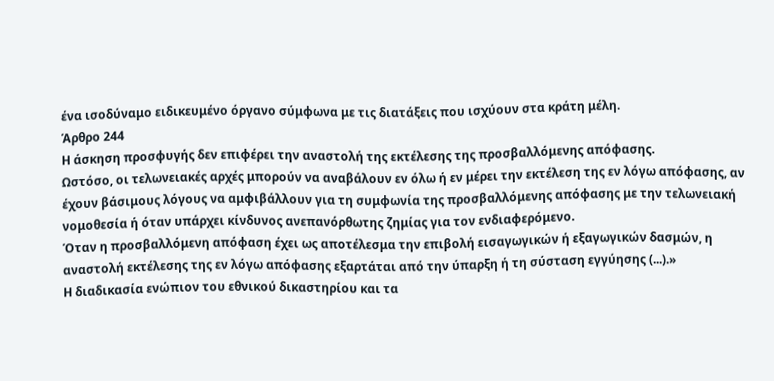ένα ισοδύναμο ειδικευμένο όργανο σύμφωνα με τις διατάξεις που ισχύουν στα κράτη μέλη.
Άρθρο 244
Η άσκηση προσφυγής δεν επιφέρει την αναστολή της εκτέλεσης της προσβαλλόμενης απόφασης.
Ωστόσο, οι τελωνειακές αρχές μπορούν να αναβάλουν εν όλω ή εν μέρει την εκτέλεση της εν λόγω απόφασης, αν έχουν βάσιμους λόγους να αμφιβάλλουν για τη συμφωνία της προσβαλλόμενης απόφασης με την τελωνειακή νομοθεσία ή όταν υπάρχει κίνδυνος ανεπανόρθωτης ζημίας για τον ενδιαφερόμενο.
Όταν η προσβαλλόμενη απόφαση έχει ως αποτέλεσμα την επιβολή εισαγωγικών ή εξαγωγικών δασμών, η αναστολή εκτέλεσης της εν λόγω απόφασης εξαρτάται από την ύπαρξη ή τη σύσταση εγγύησης (...).»
Η διαδικασία ενώπιον του εθνικού δικαστηρίου και τα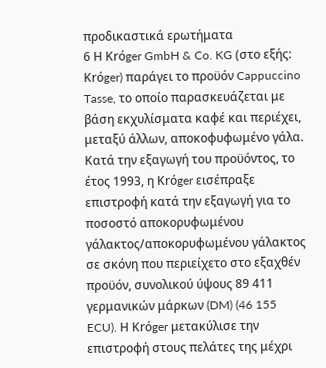προδικαστικά ερωτήματα
6 Η Krόger GmbH & Co. KG (στο εξής: Krόger) παράγει το προϋόν Cappuccino Tasse, το οποίο παρασκευάζεται με βάση εκχυλίσματα καφέ και περιέχει, μεταξύ άλλων, αποκοφυφωμένο γάλα. Κατά την εξαγωγή του προϋόντος, το έτος 1993, η Krόger εισέπραξε επιστροφή κατά την εξαγωγή για το ποσοστό αποκορυφωμένου γάλακτος/αποκορυφωμένου γάλακτος σε σκόνη που περιείχετο στο εξαχθέν προϋόν, συνολικού ύψους 89 411 γερμανικών μάρκων (DM) (46 155 ECU). Η Krόger μετακύλισε την επιστροφή στους πελάτες της μέχρι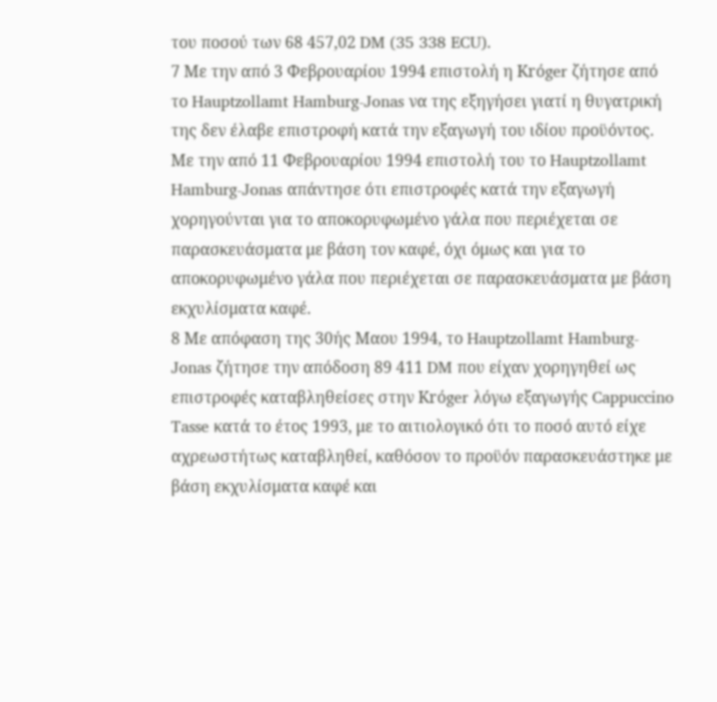του ποσού των 68 457,02 DM (35 338 ECU).
7 Με την από 3 Φεβρουαρίου 1994 επιστολή η Krόger ζήτησε από το Hauptzollamt Hamburg-Jonas να της εξηγήσει γιατί η θυγατρική της δεν έλαβε επιστροφή κατά την εξαγωγή του ιδίου προϋόντος. Με την από 11 Φεβρουαρίου 1994 επιστολή του το Hauptzollamt Hamburg-Jonas απάντησε ότι επιστροφές κατά την εξαγωγή χορηγούνται για το αποκορυφωμένο γάλα που περιέχεται σε παρασκευάσματα με βάση τον καφέ, όχι όμως και για το αποκορυφωμένο γάλα που περιέχεται σε παρασκευάσματα με βάση εκχυλίσματα καφέ.
8 Με απόφαση της 30ής Μαου 1994, το Hauptzollamt Hamburg-Jonas ζήτησε την απόδοση 89 411 DM που είχαν χορηγηθεί ως επιστροφές καταβληθείσες στην Krόger λόγω εξαγωγής Cappuccino Tasse κατά το έτος 1993, με το αιτιολογικό ότι το ποσό αυτό είχε αχρεωστήτως καταβληθεί, καθόσον το προϋόν παρασκευάστηκε με βάση εκχυλίσματα καφέ και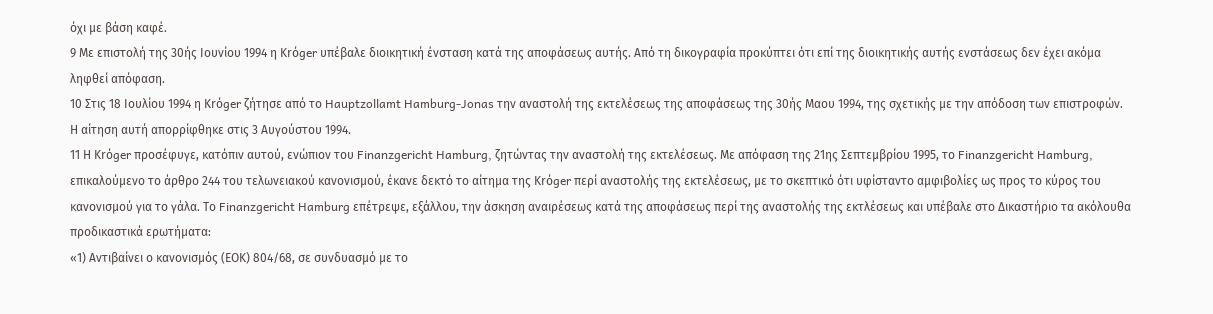όχι με βάση καφέ.
9 Με επιστολή της 30ής Ιουνίου 1994 η Krόger υπέβαλε διοικητική ένσταση κατά της αποφάσεως αυτής. Από τη δικογραφία προκύπτει ότι επί της διοικητικής αυτής ενστάσεως δεν έχει ακόμα ληφθεί απόφαση.
10 Στις 18 Ιουλίου 1994 η Krόger ζήτησε από το Hauptzollamt Hamburg-Jonas την αναστολή της εκτελέσεως της αποφάσεως της 30ής Μαου 1994, της σχετικής με την απόδοση των επιστροφών. Η αίτηση αυτή απορρίφθηκε στις 3 Αυγούστου 1994.
11 Η Krόger προσέφυγε, κατόπιν αυτού, ενώπιον του Finanzgericht Hamburg, ζητώντας την αναστολή της εκτελέσεως. Με απόφαση της 21ης Σεπτεμβρίου 1995, το Finanzgericht Hamburg, επικαλούμενο το άρθρο 244 του τελωνειακού κανονισμού, έκανε δεκτό το αίτημα της Krόger περί αναστολής της εκτελέσεως, με το σκεπτικό ότι υφίσταντο αμφιβολίες ως προς το κύρος του κανονισμού για το γάλα. Το Finanzgericht Hamburg επέτρεψε, εξάλλου, την άσκηση αναιρέσεως κατά της αποφάσεως περί της αναστολής της εκτλέσεως και υπέβαλε στο Δικαστήριο τα ακόλουθα προδικαστικά ερωτήματα:
«1) Αντιβαίνει ο κανονισμός (ΕΟΚ) 804/68, σε συνδυασμό με το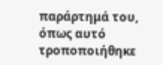παράρτημά του, όπως αυτό τροποποιήθηκε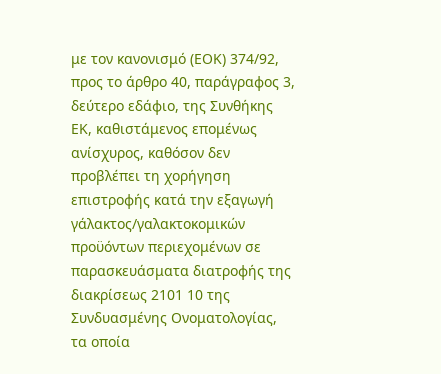με τον κανονισμό (ΕΟΚ) 374/92, προς το άρθρο 40, παράγραφος 3, δεύτερο εδάφιο, της Συνθήκης ΕΚ, καθιστάμενος επομένως ανίσχυρος, καθόσον δεν προβλέπει τη χορήγηση επιστροφής κατά την εξαγωγή γάλακτος/γαλακτοκομικών προϋόντων περιεχομένων σε παρασκευάσματα διατροφής της διακρίσεως 2101 10 της Συνδυασμένης Ονοματολογίας, τα οποία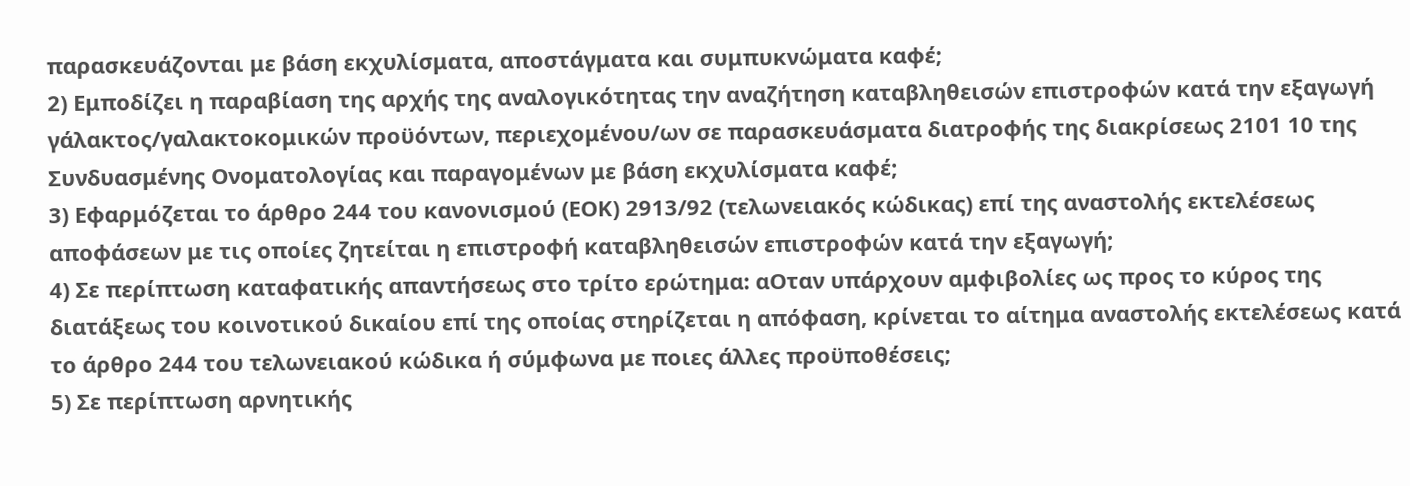παρασκευάζονται με βάση εκχυλίσματα, αποστάγματα και συμπυκνώματα καφέ;
2) Εμποδίζει η παραβίαση της αρχής της αναλογικότητας την αναζήτηση καταβληθεισών επιστροφών κατά την εξαγωγή γάλακτος/γαλακτοκομικών προϋόντων, περιεχομένου/ων σε παρασκευάσματα διατροφής της διακρίσεως 2101 10 της Συνδυασμένης Ονοματολογίας και παραγομένων με βάση εκχυλίσματα καφέ;
3) Εφαρμόζεται το άρθρο 244 του κανονισμού (ΕΟΚ) 2913/92 (τελωνειακός κώδικας) επί της αναστολής εκτελέσεως αποφάσεων με τις οποίες ζητείται η επιστροφή καταβληθεισών επιστροφών κατά την εξαγωγή;
4) Σε περίπτωση καταφατικής απαντήσεως στο τρίτο ερώτημα: αΟταν υπάρχουν αμφιβολίες ως προς το κύρος της διατάξεως του κοινοτικού δικαίου επί της οποίας στηρίζεται η απόφαση, κρίνεται το αίτημα αναστολής εκτελέσεως κατά το άρθρο 244 του τελωνειακού κώδικα ή σύμφωνα με ποιες άλλες προϋποθέσεις;
5) Σε περίπτωση αρνητικής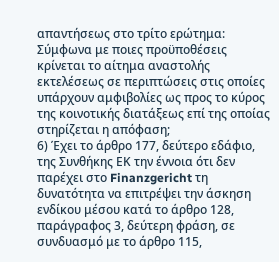απαντήσεως στο τρίτο ερώτημα: Σύμφωνα με ποιες προϋποθέσεις κρίνεται το αίτημα αναστολής εκτελέσεως σε περιπτώσεις στις οποίες υπάρχουν αμφιβολίες ως προς το κύρος της κοινοτικής διατάξεως επί της οποίας στηρίζεται η απόφαση;
6) Έχει το άρθρο 177, δεύτερο εδάφιο, της Συνθήκης ΕΚ την έννοια ότι δεν παρέχει στο Finanzgericht τη δυνατότητα να επιτρέψει την άσκηση ενδίκου μέσου κατά το άρθρο 128, παράγραφος 3, δεύτερη φράση, σε συνδυασμό με το άρθρο 115,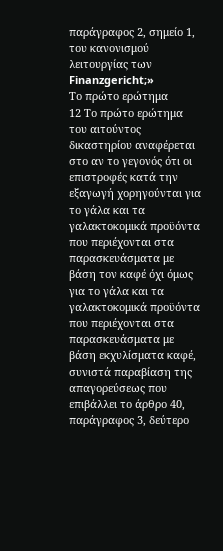παράγραφος 2, σημείο 1, του κανονισμού λειτουργίας των Finanzgericht;»
Το πρώτο ερώτημα
12 Το πρώτο ερώτημα του αιτούντος δικαστηρίου αναφέρεται στο αν το γεγονός ότι οι επιστροφές κατά την εξαγωγή χορηγούνται για το γάλα και τα γαλακτοκομικά προϋόντα που περιέχονται στα παρασκευάσματα με βάση τον καφέ όχι όμως για το γάλα και τα γαλακτοκομικά προϋόντα που περιέχονται στα παρασκευάσματα με βάση εκχυλίσματα καφέ, συνιστά παραβίαση της απαγορεύσεως που επιβάλλει το άρθρο 40, παράγραφος 3, δεύτερο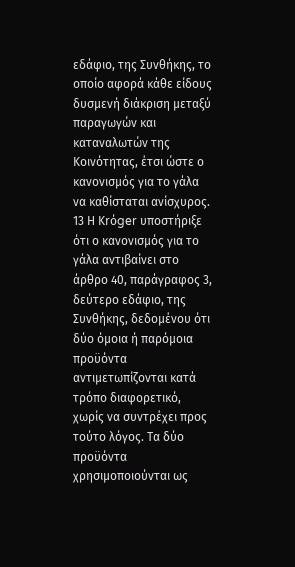εδάφιο, της Συνθήκης, το οποίο αφορά κάθε είδους δυσμενή διάκριση μεταξύ παραγωγών και καταναλωτών της Κοινότητας, έτσι ώστε ο κανονισμός για το γάλα να καθίσταται ανίσχυρος.
13 Η Krόger υποστήριξε ότι ο κανονισμός για το γάλα αντιβαίνει στο άρθρο 40, παράγραφος 3, δεύτερο εδάφιο, της Συνθήκης, δεδομένου ότι δύο όμοια ή παρόμοια προϋόντα αντιμετωπίζονται κατά τρόπο διαφορετικό, χωρίς να συντρέχει προς τούτο λόγος. Τα δύο προϋόντα χρησιμοποιούνται ως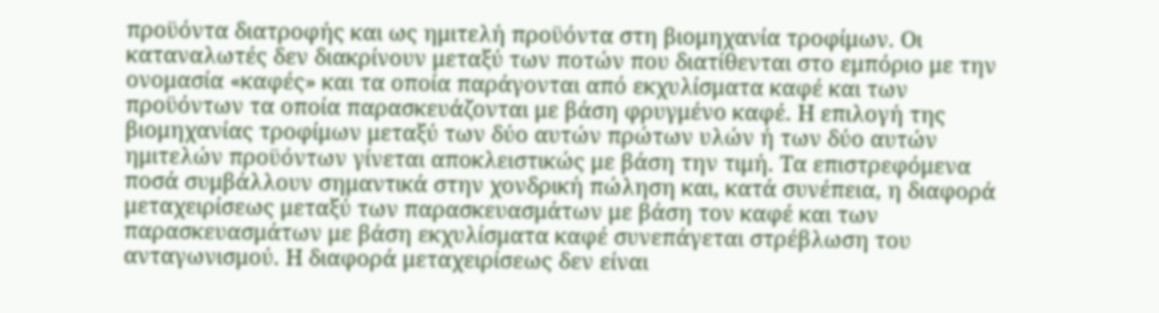προϋόντα διατροφής και ως ημιτελή προϋόντα στη βιομηχανία τροφίμων. Οι καταναλωτές δεν διακρίνουν μεταξύ των ποτών που διατίθενται στο εμπόριο με την ονομασία «καφές» και τα οποία παράγονται από εκχυλίσματα καφέ και των προϋόντων τα οποία παρασκευάζονται με βάση φρυγμένο καφέ. Η επιλογή της βιομηχανίας τροφίμων μεταξύ των δύο αυτών πρώτων υλών ή των δύο αυτών ημιτελών προϋόντων γίνεται αποκλειστικώς με βάση την τιμή. Τα επιστρεφόμενα ποσά συμβάλλουν σημαντικά στην χονδρική πώληση και, κατά συνέπεια, η διαφορά μεταχειρίσεως μεταξύ των παρασκευασμάτων με βάση τον καφέ και των παρασκευασμάτων με βάση εκχυλίσματα καφέ συνεπάγεται στρέβλωση του ανταγωνισμού. Η διαφορά μεταχειρίσεως δεν είναι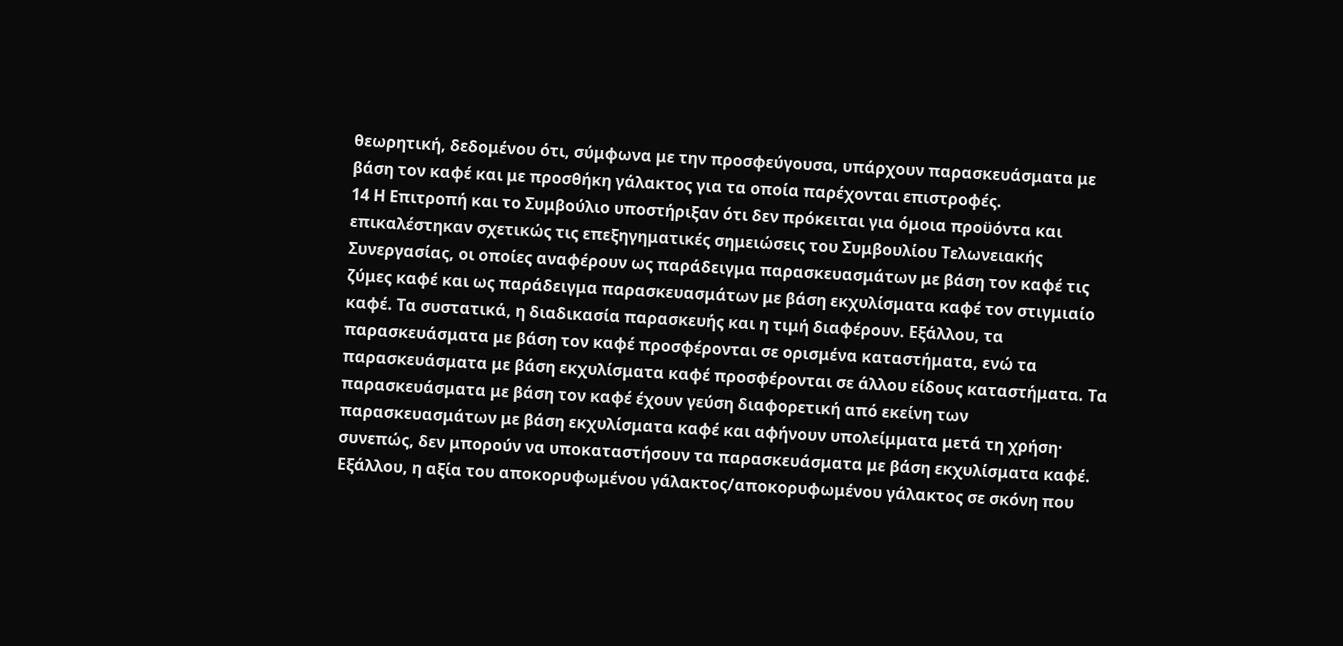θεωρητική, δεδομένου ότι, σύμφωνα με την προσφεύγουσα, υπάρχουν παρασκευάσματα με βάση τον καφέ και με προσθήκη γάλακτος για τα οποία παρέχονται επιστροφές.
14 Η Επιτροπή και το Συμβούλιο υποστήριξαν ότι δεν πρόκειται για όμοια προϋόντα και επικαλέστηκαν σχετικώς τις επεξηγηματικές σημειώσεις του Συμβουλίου Τελωνειακής Συνεργασίας, οι οποίες αναφέρουν ως παράδειγμα παρασκευασμάτων με βάση τον καφέ τις ζύμες καφέ και ως παράδειγμα παρασκευασμάτων με βάση εκχυλίσματα καφέ τον στιγμιαίο καφέ. Τα συστατικά, η διαδικασία παρασκευής και η τιμή διαφέρουν. Εξάλλου, τα παρασκευάσματα με βάση τον καφέ προσφέρονται σε ορισμένα καταστήματα, ενώ τα παρασκευάσματα με βάση εκχυλίσματα καφέ προσφέρονται σε άλλου είδους καταστήματα. Τα παρασκευάσματα με βάση τον καφέ έχουν γεύση διαφορετική από εκείνη των παρασκευασμάτων με βάση εκχυλίσματα καφέ και αφήνουν υπολείμματα μετά τη χρήση· συνεπώς, δεν μπορούν να υποκαταστήσουν τα παρασκευάσματα με βάση εκχυλίσματα καφέ.
Εξάλλου, η αξία του αποκορυφωμένου γάλακτος/αποκορυφωμένου γάλακτος σε σκόνη που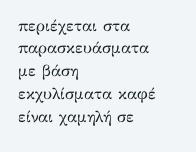περιέχεται στα παρασκευάσματα με βάση εκχυλίσματα καφέ είναι χαμηλή σε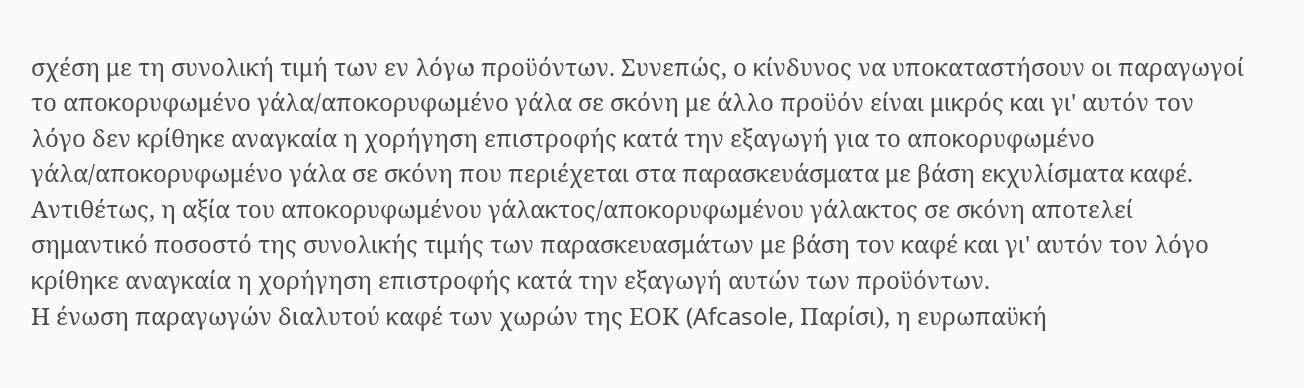σχέση με τη συνολική τιμή των εν λόγω προϋόντων. Συνεπώς, ο κίνδυνος να υποκαταστήσουν οι παραγωγοί το αποκορυφωμένο γάλα/αποκορυφωμένο γάλα σε σκόνη με άλλο προϋόν είναι μικρός και γι' αυτόν τον λόγο δεν κρίθηκε αναγκαία η χορήγηση επιστροφής κατά την εξαγωγή για το αποκορυφωμένο γάλα/αποκορυφωμένο γάλα σε σκόνη που περιέχεται στα παρασκευάσματα με βάση εκχυλίσματα καφέ. Αντιθέτως, η αξία του αποκορυφωμένου γάλακτος/αποκορυφωμένου γάλακτος σε σκόνη αποτελεί σημαντικό ποσοστό της συνολικής τιμής των παρασκευασμάτων με βάση τον καφέ και γι' αυτόν τον λόγο κρίθηκε αναγκαία η χορήγηση επιστροφής κατά την εξαγωγή αυτών των προϋόντων.
Η ένωση παραγωγών διαλυτού καφέ των χωρών της ΕΟΚ (Afcasole, Παρίσι), η ευρωπαϋκή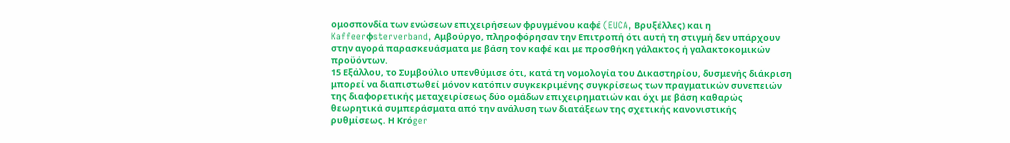ομοσπονδία των ενώσεων επιχειρήσεων φρυγμένου καφέ (EUCA, Βρυξέλλες) και η Kaffeerφsterverband, Αμβούργο, πληροφόρησαν την Επιτροπή ότι αυτή τη στιγμή δεν υπάρχουν στην αγορά παρασκευάσματα με βάση τον καφέ και με προσθήκη γάλακτος ή γαλακτοκομικών προϋόντων.
15 Εξάλλου, το Συμβούλιο υπενθύμισε ότι, κατά τη νομολογία του Δικαστηρίου, δυσμενής διάκριση μπορεί να διαπιστωθεί μόνον κατόπιν συγκεκριμένης συγκρίσεως των πραγματικών συνεπειών της διαφορετικής μεταχειρίσεως δύο ομάδων επιχειρηματιών και όχι με βάση καθαρώς θεωρητικά συμπεράσματα από την ανάλυση των διατάξεων της σχετικής κανονιστικής ρυθμίσεως. Η Krόger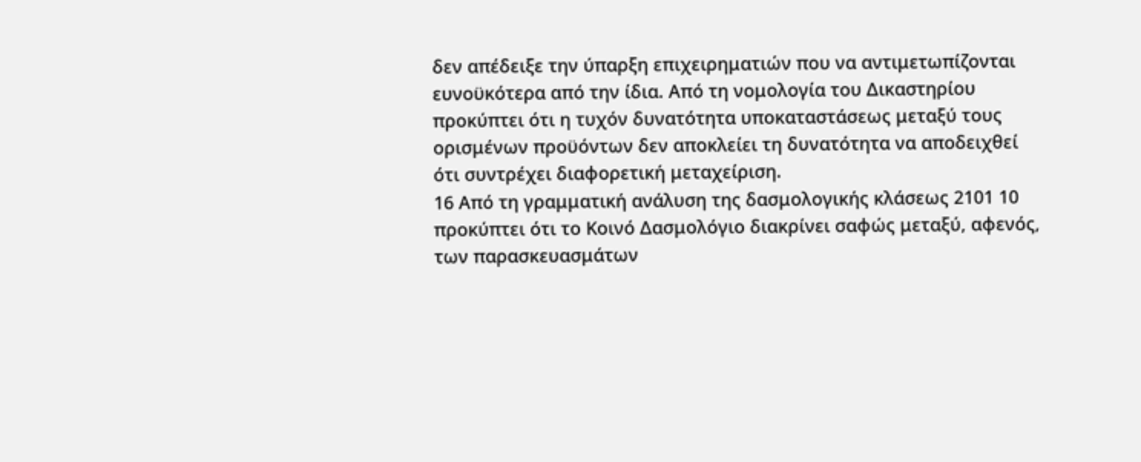δεν απέδειξε την ύπαρξη επιχειρηματιών που να αντιμετωπίζονται ευνοϋκότερα από την ίδια. Από τη νομολογία του Δικαστηρίου προκύπτει ότι η τυχόν δυνατότητα υποκαταστάσεως μεταξύ τους ορισμένων προϋόντων δεν αποκλείει τη δυνατότητα να αποδειχθεί ότι συντρέχει διαφορετική μεταχείριση.
16 Από τη γραμματική ανάλυση της δασμολογικής κλάσεως 2101 10 προκύπτει ότι το Κοινό Δασμολόγιο διακρίνει σαφώς μεταξύ, αφενός, των παρασκευασμάτων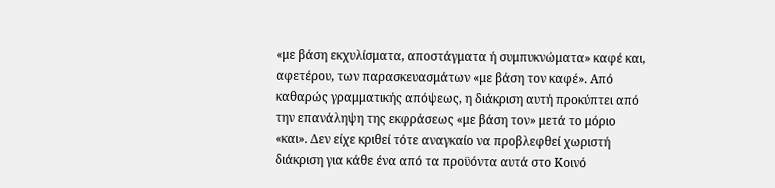«με βάση εκχυλίσματα, αποστάγματα ή συμπυκνώματα» καφέ και, αφετέρου, των παρασκευασμάτων «με βάση τον καφέ». Από καθαρώς γραμματικής απόψεως, η διάκριση αυτή προκύπτει από την επανάληψη της εκφράσεως «με βάση τον» μετά το μόριο «και». Δεν είχε κριθεί τότε αναγκαίο να προβλεφθεί χωριστή διάκριση για κάθε ένα από τα προϋόντα αυτά στο Κοινό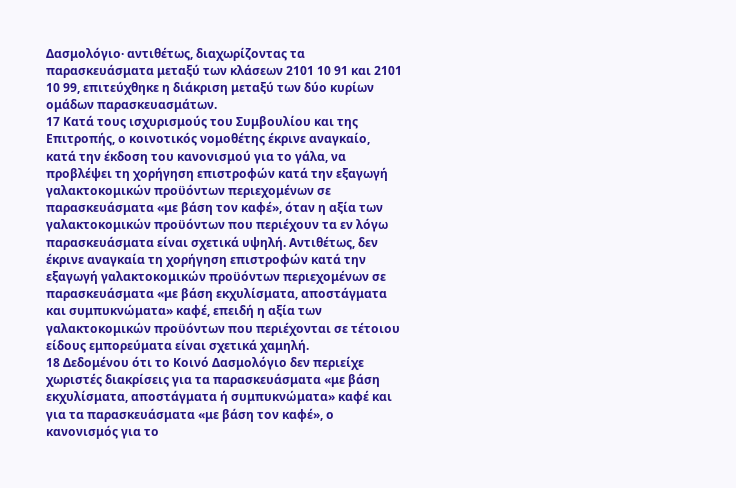Δασμολόγιο· αντιθέτως, διαχωρίζοντας τα παρασκευάσματα μεταξύ των κλάσεων 2101 10 91 και 2101 10 99, επιτεύχθηκε η διάκριση μεταξύ των δύο κυρίων ομάδων παρασκευασμάτων.
17 Κατά τους ισχυρισμούς του Συμβουλίου και της Επιτροπής, ο κοινοτικός νομοθέτης έκρινε αναγκαίο, κατά την έκδοση του κανονισμού για το γάλα, να προβλέψει τη χορήγηση επιστροφών κατά την εξαγωγή γαλακτοκομικών προϋόντων περιεχομένων σε παρασκευάσματα «με βάση τον καφέ», όταν η αξία των γαλακτοκομικών προϋόντων που περιέχουν τα εν λόγω παρασκευάσματα είναι σχετικά υψηλή. Αντιθέτως, δεν έκρινε αναγκαία τη χορήγηση επιστροφών κατά την εξαγωγή γαλακτοκομικών προϋόντων περιεχομένων σε παρασκευάσματα «με βάση εκχυλίσματα, αποστάγματα και συμπυκνώματα» καφέ, επειδή η αξία των γαλακτοκομικών προϋόντων που περιέχονται σε τέτοιου είδους εμπορεύματα είναι σχετικά χαμηλή.
18 Δεδομένου ότι το Κοινό Δασμολόγιο δεν περιείχε χωριστές διακρίσεις για τα παρασκευάσματα «με βάση εκχυλίσματα, αποστάγματα ή συμπυκνώματα» καφέ και για τα παρασκευάσματα «με βάση τον καφέ», ο κανονισμός για το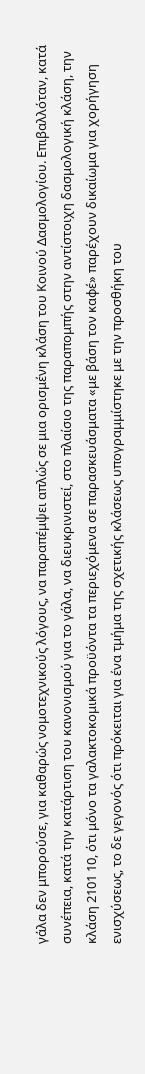γάλα δεν μπορούσε, για καθαρώς νομοτεχνικούς λόγους, να παραπέμψει απλώς σε μια ορισμένη κλάση του Κοινού Δασμολογίου. Επιβαλλόταν, κατά συνέπεια, κατά την κατάρτιση του κανονισμού για το γάλα, να διευκρινιστεί, στο πλαίσιο της παραπομπής στην αντίστοιχη δασμολογική κλάση, την κλάση 2101 10, ότι μόνο τα γαλακτοκομικά προϋόντα τα περιεχόμενα σε παρασκευάσματα «με βάση τον καφέ» παρέχουν δικαίωμα για χορήγηση ενισχύσεως, το δε γεγονός ότι πρόκειται για ένα τμήμα της σχετικής κλάσεως υπογραμμίστηκε με την προσθήκη του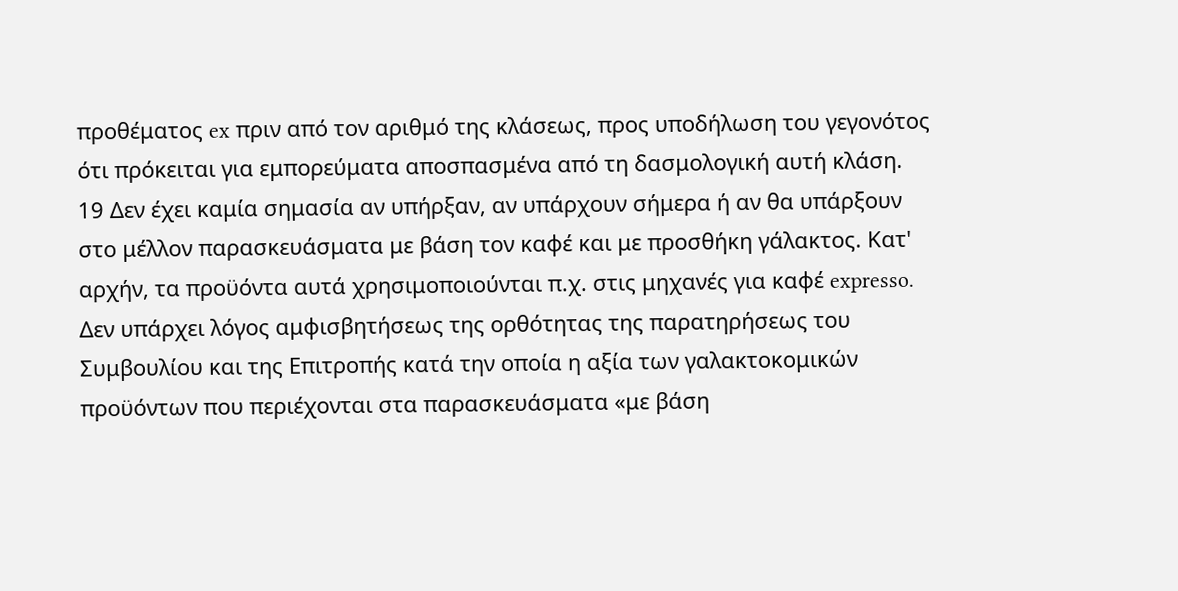προθέματος ex πριν από τον αριθμό της κλάσεως, προς υποδήλωση του γεγονότος ότι πρόκειται για εμπορεύματα αποσπασμένα από τη δασμολογική αυτή κλάση.
19 Δεν έχει καμία σημασία αν υπήρξαν, αν υπάρχουν σήμερα ή αν θα υπάρξουν στο μέλλον παρασκευάσματα με βάση τον καφέ και με προσθήκη γάλακτος. Κατ' αρχήν, τα προϋόντα αυτά χρησιμοποιούνται π.χ. στις μηχανές για καφέ expresso. Δεν υπάρχει λόγος αμφισβητήσεως της ορθότητας της παρατηρήσεως του Συμβουλίου και της Επιτροπής κατά την οποία η αξία των γαλακτοκομικών προϋόντων που περιέχονται στα παρασκευάσματα «με βάση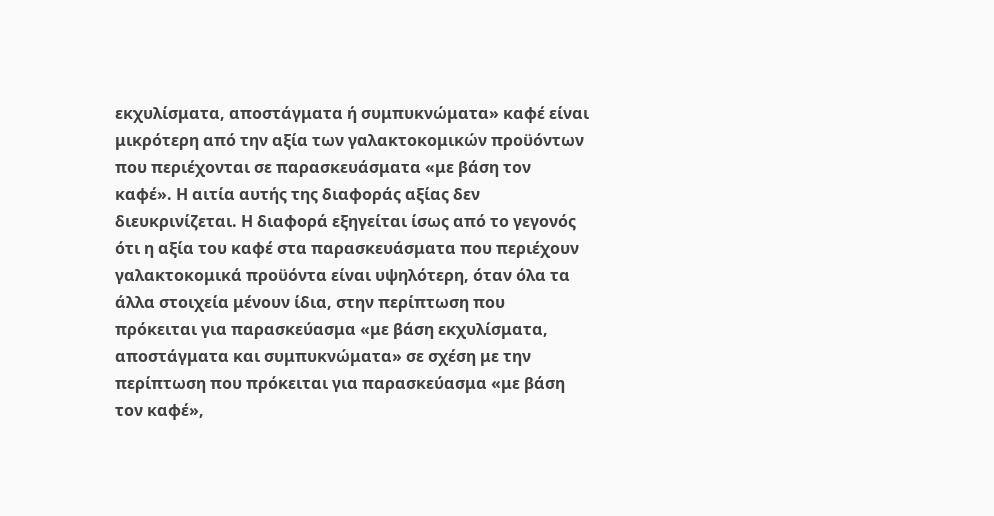εκχυλίσματα, αποστάγματα ή συμπυκνώματα» καφέ είναι μικρότερη από την αξία των γαλακτοκομικών προϋόντων που περιέχονται σε παρασκευάσματα «με βάση τον καφέ». Η αιτία αυτής της διαφοράς αξίας δεν διευκρινίζεται. Η διαφορά εξηγείται ίσως από το γεγονός ότι η αξία του καφέ στα παρασκευάσματα που περιέχουν γαλακτοκομικά προϋόντα είναι υψηλότερη, όταν όλα τα άλλα στοιχεία μένουν ίδια, στην περίπτωση που πρόκειται για παρασκεύασμα «με βάση εκχυλίσματα, αποστάγματα και συμπυκνώματα» σε σχέση με την περίπτωση που πρόκειται για παρασκεύασμα «με βάση τον καφέ»,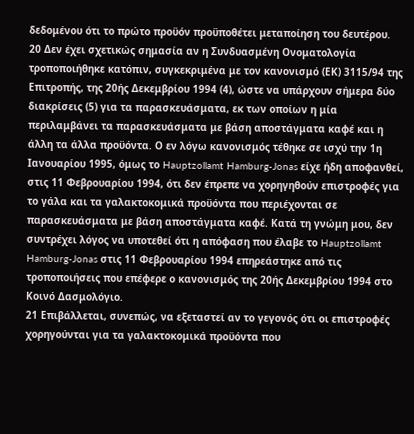δεδομένου ότι το πρώτο προϋόν προϋποθέτει μεταποίηση του δευτέρου.
20 Δεν έχει σχετικώς σημασία αν η Συνδυασμένη Ονοματολογία τροποποιήθηκε κατόπιν, συγκεκριμένα με τον κανονισμό (ΕΚ) 3115/94 της Επιτροπής, της 20ής Δεκεμβρίου 1994 (4), ώστε να υπάρχουν σήμερα δύο διακρίσεις (5) για τα παρασκευάσματα, εκ των οποίων η μία περιλαμβάνει τα παρασκευάσματα με βάση αποστάγματα καφέ και η άλλη τα άλλα προϋόντα. Ο εν λόγω κανονισμός τέθηκε σε ισχύ την 1η Ιανουαρίου 1995, όμως το Hauptzollamt Hamburg-Jonas είχε ήδη αποφανθεί, στις 11 Φεβρουαρίου 1994, ότι δεν έπρεπε να χορηγηθούν επιστροφές για το γάλα και τα γαλακτοκομικά προϋόντα που περιέχονται σε παρασκευάσματα με βάση αποστάγματα καφέ. Κατά τη γνώμη μου, δεν συντρέχει λόγος να υποτεθεί ότι η απόφαση που έλαβε το Hauptzollamt Hamburg-Jonas στις 11 Φεβρουαρίου 1994 επηρεάστηκε από τις τροποποιήσεις που επέφερε ο κανονισμός της 20ής Δεκεμβρίου 1994 στο Κοινό Δασμολόγιο.
21 Επιβάλλεται, συνεπώς, να εξεταστεί αν το γεγονός ότι οι επιστροφές χορηγούνται για τα γαλακτοκομικά προϋόντα που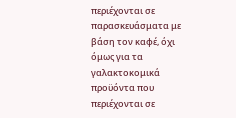περιέχονται σε παρασκευάσματα με βάση τον καφέ, όχι όμως για τα γαλακτοκομικά προϋόντα που περιέχονται σε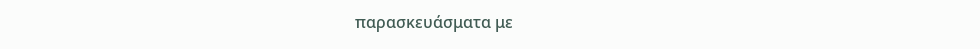παρασκευάσματα με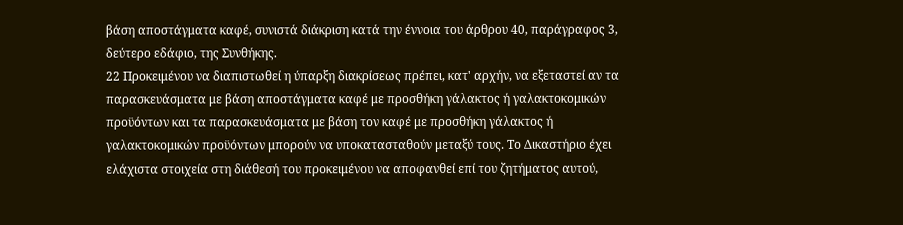βάση αποστάγματα καφέ, συνιστά διάκριση κατά την έννοια του άρθρου 40, παράγραφος 3, δεύτερο εδάφιο, της Συνθήκης.
22 Προκειμένου να διαπιστωθεί η ύπαρξη διακρίσεως πρέπει, κατ' αρχήν, να εξεταστεί αν τα παρασκευάσματα με βάση αποστάγματα καφέ με προσθήκη γάλακτος ή γαλακτοκομικών προϋόντων και τα παρασκευάσματα με βάση τον καφέ με προσθήκη γάλακτος ή γαλακτοκομικών προϋόντων μπορούν να υποκατασταθούν μεταξύ τους. Το Δικαστήριο έχει ελάχιστα στοιχεία στη διάθεσή του προκειμένου να αποφανθεί επί του ζητήματος αυτού,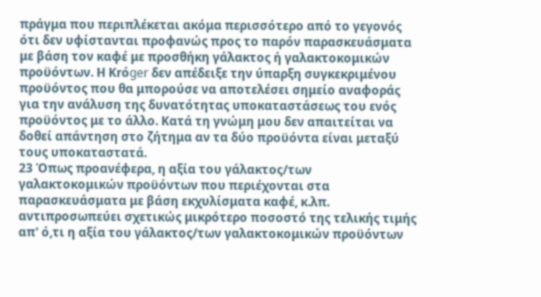πράγμα που περιπλέκεται ακόμα περισσότερο από το γεγονός ότι δεν υφίστανται προφανώς προς το παρόν παρασκευάσματα με βάση τον καφέ με προσθήκη γάλακτος ή γαλακτοκομικών προϋόντων. Η Krόger δεν απέδειξε την ύπαρξη συγκεκριμένου προϋόντος που θα μπορούσε να αποτελέσει σημείο αναφοράς για την ανάλυση της δυνατότητας υποκαταστάσεως του ενός προϋόντος με το άλλο. Κατά τη γνώμη μου δεν απαιτείται να δοθεί απάντηση στο ζήτημα αν τα δύο προϋόντα είναι μεταξύ τους υποκαταστατά.
23 Όπως προανέφερα, η αξία του γάλακτος/των γαλακτοκομικών προϋόντων που περιέχονται στα παρασκευάσματα με βάση εκχυλίσματα καφέ, κ.λπ. αντιπροσωπεύει σχετικώς μικρότερο ποσοστό της τελικής τιμής απ' ό,τι η αξία του γάλακτος/των γαλακτοκομικών προϋόντων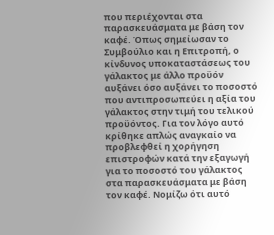που περιέχονται στα παρασκευάσματα με βάση τον καφέ. Όπως σημείωσαν το Συμβούλιο και η Επιτροπή, ο κίνδυνος υποκαταστάσεως του γάλακτος με άλλο προϋόν αυξάνει όσο αυξάνει το ποσοστό που αντιπροσωπεύει η αξία του γάλακτος στην τιμή του τελικού προϋόντος. Για τον λόγο αυτό κρίθηκε απλώς αναγκαίο να προβλεφθεί η χορήγηση επιστροφών κατά την εξαγωγή για το ποσοστό του γάλακτος στα παρασκευάσματα με βάση τον καφέ. Νομίζω ότι αυτό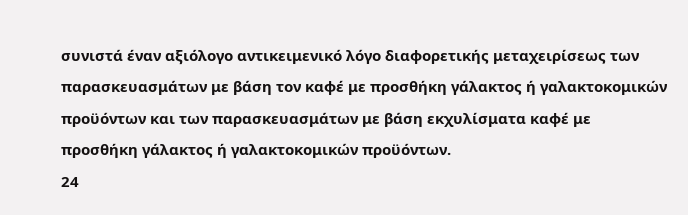συνιστά έναν αξιόλογο αντικειμενικό λόγο διαφορετικής μεταχειρίσεως των παρασκευασμάτων με βάση τον καφέ με προσθήκη γάλακτος ή γαλακτοκομικών προϋόντων και των παρασκευασμάτων με βάση εκχυλίσματα καφέ με προσθήκη γάλακτος ή γαλακτοκομικών προϋόντων.
24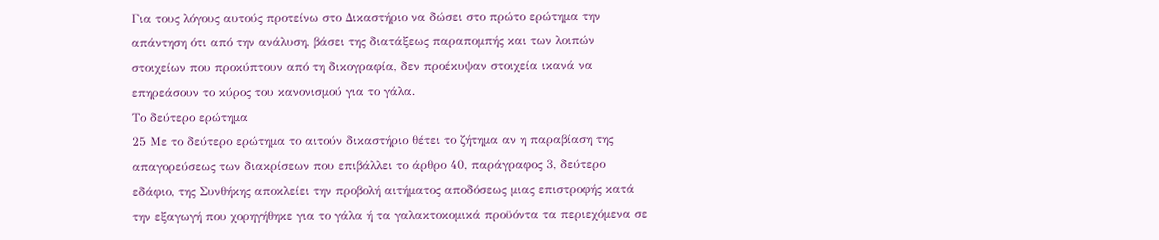Για τους λόγους αυτούς προτείνω στο Δικαστήριο να δώσει στο πρώτο ερώτημα την απάντηση ότι από την ανάλυση, βάσει της διατάξεως παραπομπής και των λοιπών στοιχείων που προκύπτουν από τη δικογραφία, δεν προέκυψαν στοιχεία ικανά να επηρεάσουν το κύρος του κανονισμού για το γάλα.
Το δεύτερο ερώτημα
25 Με το δεύτερο ερώτημα το αιτούν δικαστήριο θέτει το ζήτημα αν η παραβίαση της απαγορεύσεως των διακρίσεων που επιβάλλει το άρθρο 40, παράγραφος 3, δεύτερο εδάφιο, της Συνθήκης αποκλείει την προβολή αιτήματος αποδόσεως μιας επιστροφής κατά την εξαγωγή που χορηγήθηκε για το γάλα ή τα γαλακτοκομικά προϋόντα τα περιεχόμενα σε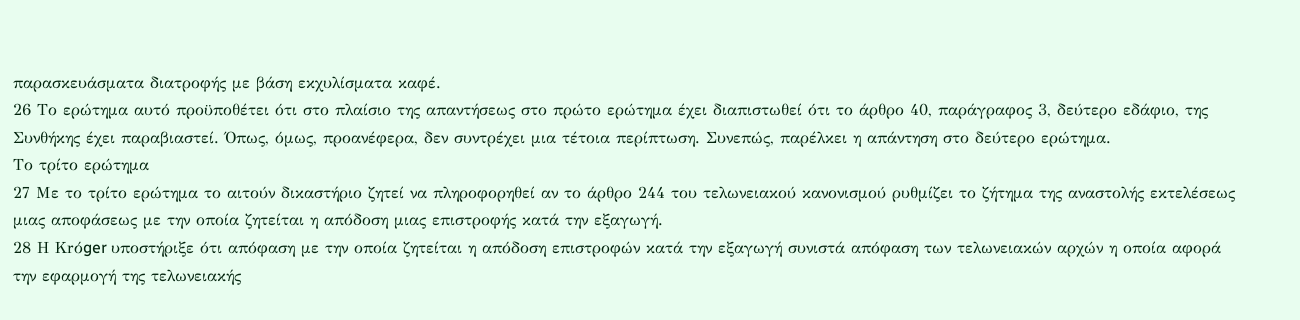παρασκευάσματα διατροφής με βάση εκχυλίσματα καφέ.
26 Το ερώτημα αυτό προϋποθέτει ότι στο πλαίσιο της απαντήσεως στο πρώτο ερώτημα έχει διαπιστωθεί ότι το άρθρο 40, παράγραφος 3, δεύτερο εδάφιο, της Συνθήκης έχει παραβιαστεί. Όπως, όμως, προανέφερα, δεν συντρέχει μια τέτοια περίπτωση. Συνεπώς, παρέλκει η απάντηση στο δεύτερο ερώτημα.
Το τρίτο ερώτημα
27 Με το τρίτο ερώτημα το αιτούν δικαστήριο ζητεί να πληροφορηθεί αν το άρθρο 244 του τελωνειακού κανονισμού ρυθμίζει το ζήτημα της αναστολής εκτελέσεως μιας αποφάσεως με την οποία ζητείται η απόδοση μιας επιστροφής κατά την εξαγωγή.
28 Η Krόger υποστήριξε ότι απόφαση με την οποία ζητείται η απόδοση επιστροφών κατά την εξαγωγή συνιστά απόφαση των τελωνειακών αρχών η οποία αφορά την εφαρμογή της τελωνειακής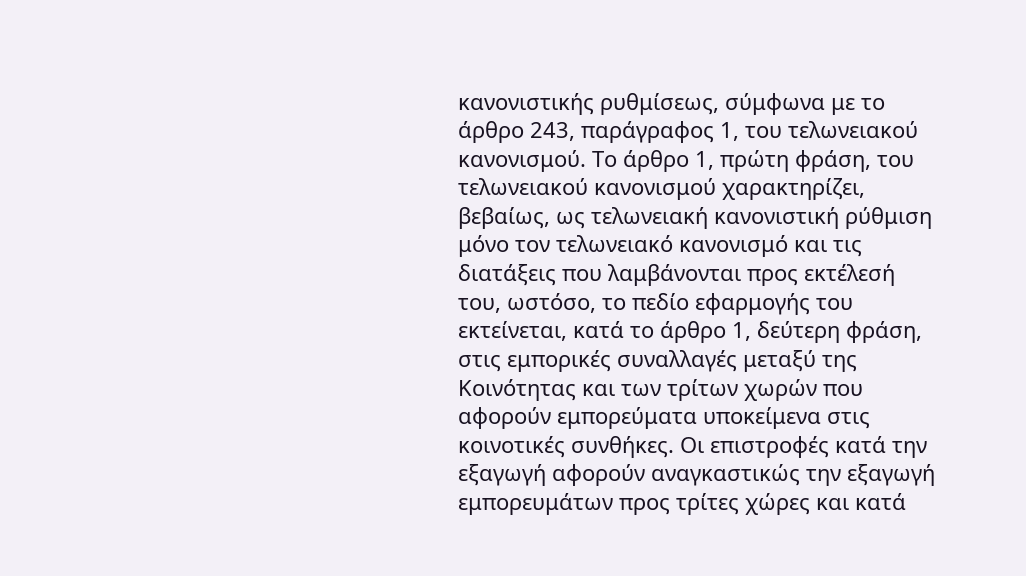κανονιστικής ρυθμίσεως, σύμφωνα με το άρθρο 243, παράγραφος 1, του τελωνειακού κανονισμού. Το άρθρο 1, πρώτη φράση, του τελωνειακού κανονισμού χαρακτηρίζει, βεβαίως, ως τελωνειακή κανονιστική ρύθμιση μόνο τον τελωνειακό κανονισμό και τις διατάξεις που λαμβάνονται προς εκτέλεσή του, ωστόσο, το πεδίο εφαρμογής του εκτείνεται, κατά το άρθρο 1, δεύτερη φράση, στις εμπορικές συναλλαγές μεταξύ της Κοινότητας και των τρίτων χωρών που αφορούν εμπορεύματα υποκείμενα στις κοινοτικές συνθήκες. Οι επιστροφές κατά την εξαγωγή αφορούν αναγκαστικώς την εξαγωγή εμπορευμάτων προς τρίτες χώρες και κατά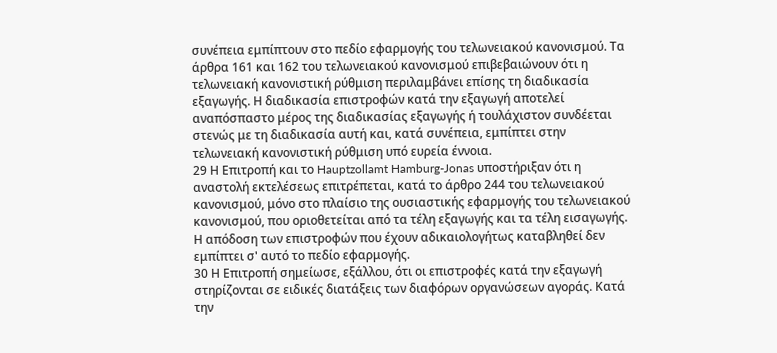συνέπεια εμπίπτουν στο πεδίο εφαρμογής του τελωνειακού κανονισμού. Τα άρθρα 161 και 162 του τελωνειακού κανονισμού επιβεβαιώνουν ότι η τελωνειακή κανονιστική ρύθμιση περιλαμβάνει επίσης τη διαδικασία εξαγωγής. Η διαδικασία επιστροφών κατά την εξαγωγή αποτελεί αναπόσπαστο μέρος της διαδικασίας εξαγωγής ή τουλάχιστον συνδέεται στενώς με τη διαδικασία αυτή και, κατά συνέπεια, εμπίπτει στην τελωνειακή κανονιστική ρύθμιση υπό ευρεία έννοια.
29 Η Επιτροπή και το Hauptzollamt Hamburg-Jonas υποστήριξαν ότι η αναστολή εκτελέσεως επιτρέπεται, κατά το άρθρο 244 του τελωνειακού κανονισμού, μόνο στο πλαίσιο της ουσιαστικής εφαρμογής του τελωνειακού κανονισμού, που οριοθετείται από τα τέλη εξαγωγής και τα τέλη εισαγωγής. Η απόδοση των επιστροφών που έχουν αδικαιολογήτως καταβληθεί δεν εμπίπτει σ' αυτό το πεδίο εφαρμογής.
30 Η Επιτροπή σημείωσε, εξάλλου, ότι οι επιστροφές κατά την εξαγωγή στηρίζονται σε ειδικές διατάξεις των διαφόρων οργανώσεων αγοράς. Κατά την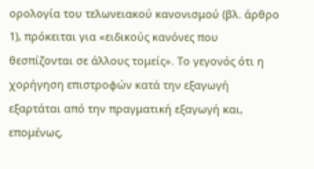ορολογία του τελωνειακού κανονισμού (βλ. άρθρο 1), πρόκειται για «ειδικούς κανόνες που θεσπίζονται σε άλλους τομείς». Το γεγονός ότι η χορήγηση επιστροφών κατά την εξαγωγή εξαρτάται από την πραγματική εξαγωγή και, επομένως,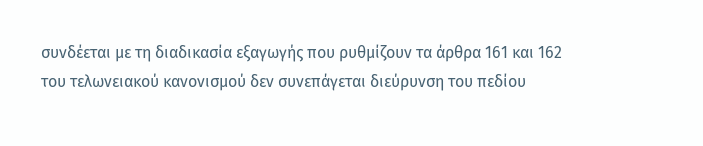συνδέεται με τη διαδικασία εξαγωγής που ρυθμίζουν τα άρθρα 161 και 162 του τελωνειακού κανονισμού δεν συνεπάγεται διεύρυνση του πεδίου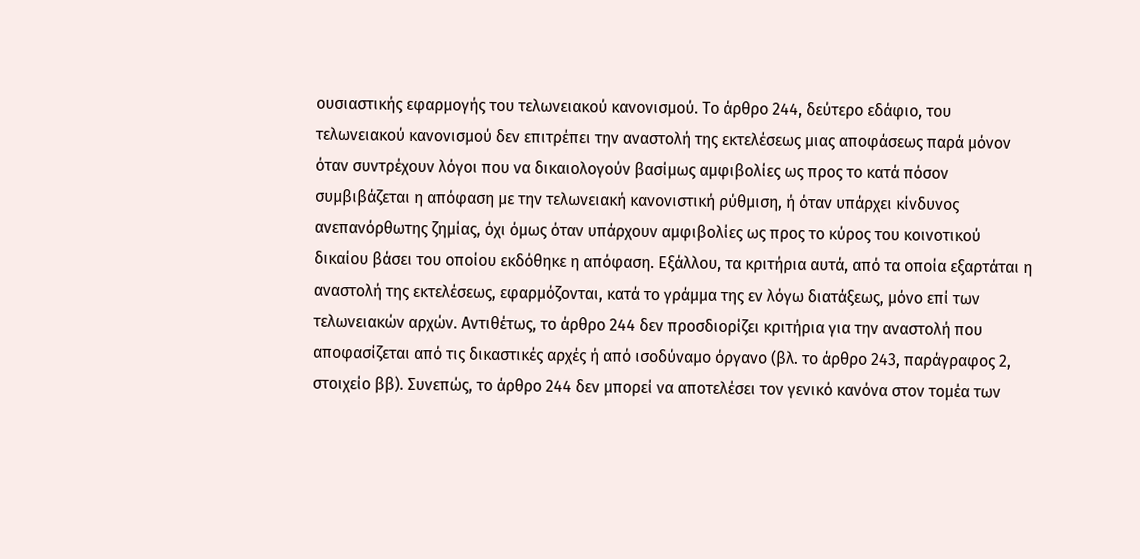ουσιαστικής εφαρμογής του τελωνειακού κανονισμού. Το άρθρο 244, δεύτερο εδάφιο, του τελωνειακού κανονισμού δεν επιτρέπει την αναστολή της εκτελέσεως μιας αποφάσεως παρά μόνον όταν συντρέχουν λόγοι που να δικαιολογούν βασίμως αμφιβολίες ως προς το κατά πόσον συμβιβάζεται η απόφαση με την τελωνειακή κανονιστική ρύθμιση, ή όταν υπάρχει κίνδυνος ανεπανόρθωτης ζημίας, όχι όμως όταν υπάρχουν αμφιβολίες ως προς το κύρος του κοινοτικού δικαίου βάσει του οποίου εκδόθηκε η απόφαση. Εξάλλου, τα κριτήρια αυτά, από τα οποία εξαρτάται η αναστολή της εκτελέσεως, εφαρμόζονται, κατά το γράμμα της εν λόγω διατάξεως, μόνο επί των τελωνειακών αρχών. Αντιθέτως, το άρθρο 244 δεν προσδιορίζει κριτήρια για την αναστολή που αποφασίζεται από τις δικαστικές αρχές ή από ισοδύναμο όργανο (βλ. το άρθρο 243, παράγραφος 2, στοιχείο ββ). Συνεπώς, το άρθρο 244 δεν μπορεί να αποτελέσει τον γενικό κανόνα στον τομέα των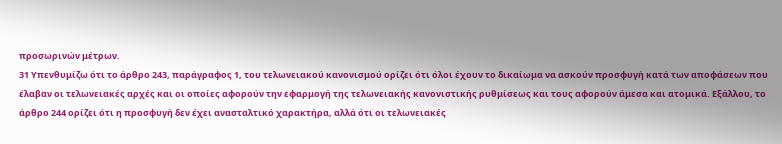προσωρινών μέτρων.
31 Υπενθυμίζω ότι το άρθρο 243, παράγραφος 1, του τελωνειακού κανονισμού ορίζει ότι όλοι έχουν το δικαίωμα να ασκούν προσφυγή κατά των αποφάσεων που έλαβαν οι τελωνειακές αρχές και οι οποίες αφορούν την εφαρμογή της τελωνειακής κανονιστικής ρυθμίσεως και τους αφορούν άμεσα και ατομικά. Εξάλλου, το άρθρο 244 ορίζει ότι η προσφυγή δεν έχει ανασταλτικό χαρακτήρα, αλλά ότι οι τελωνειακές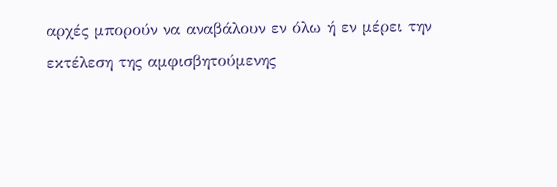αρχές μπορούν να αναβάλουν εν όλω ή εν μέρει την εκτέλεση της αμφισβητούμενης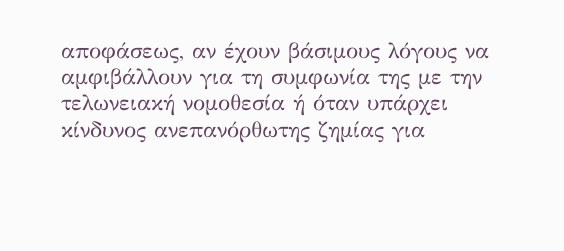αποφάσεως, αν έχουν βάσιμους λόγους να αμφιβάλλουν για τη συμφωνία της με την τελωνειακή νομοθεσία ή όταν υπάρχει κίνδυνος ανεπανόρθωτης ζημίας για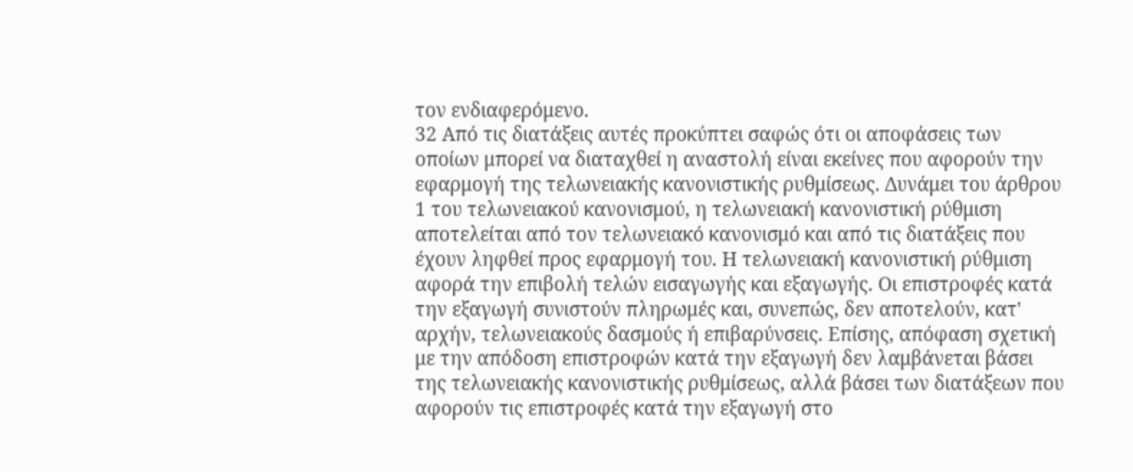τον ενδιαφερόμενο.
32 Από τις διατάξεις αυτές προκύπτει σαφώς ότι οι αποφάσεις των οποίων μπορεί να διαταχθεί η αναστολή είναι εκείνες που αφορούν την εφαρμογή της τελωνειακής κανονιστικής ρυθμίσεως. Δυνάμει του άρθρου 1 του τελωνειακού κανονισμού, η τελωνειακή κανονιστική ρύθμιση αποτελείται από τον τελωνειακό κανονισμό και από τις διατάξεις που έχουν ληφθεί προς εφαρμογή του. Η τελωνειακή κανονιστική ρύθμιση αφορά την επιβολή τελών εισαγωγής και εξαγωγής. Οι επιστροφές κατά την εξαγωγή συνιστούν πληρωμές και, συνεπώς, δεν αποτελούν, κατ' αρχήν, τελωνειακούς δασμούς ή επιβαρύνσεις. Επίσης, απόφαση σχετική με την απόδοση επιστροφών κατά την εξαγωγή δεν λαμβάνεται βάσει της τελωνειακής κανονιστικής ρυθμίσεως, αλλά βάσει των διατάξεων που αφορούν τις επιστροφές κατά την εξαγωγή στο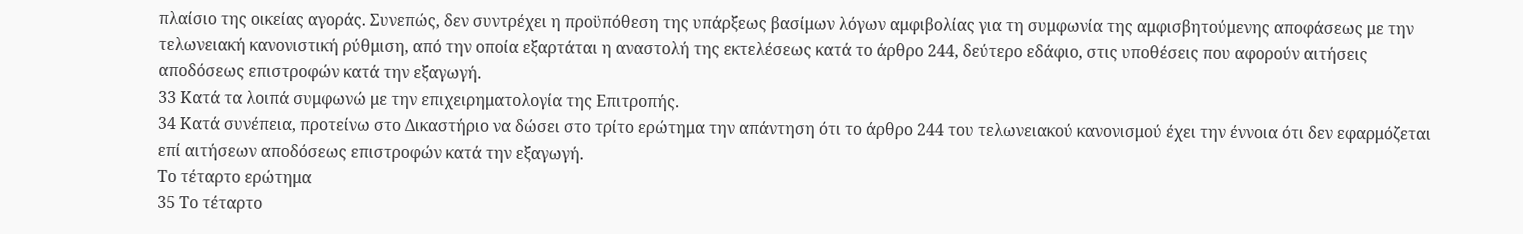πλαίσιο της οικείας αγοράς. Συνεπώς, δεν συντρέχει η προϋπόθεση της υπάρξεως βασίμων λόγων αμφιβολίας για τη συμφωνία της αμφισβητούμενης αποφάσεως με την τελωνειακή κανονιστική ρύθμιση, από την οποία εξαρτάται η αναστολή της εκτελέσεως κατά το άρθρο 244, δεύτερο εδάφιο, στις υποθέσεις που αφορούν αιτήσεις αποδόσεως επιστροφών κατά την εξαγωγή.
33 Κατά τα λοιπά συμφωνώ με την επιχειρηματολογία της Επιτροπής.
34 Κατά συνέπεια, προτείνω στο Δικαστήριο να δώσει στο τρίτο ερώτημα την απάντηση ότι το άρθρο 244 του τελωνειακού κανονισμού έχει την έννοια ότι δεν εφαρμόζεται επί αιτήσεων αποδόσεως επιστροφών κατά την εξαγωγή.
Το τέταρτο ερώτημα
35 Το τέταρτο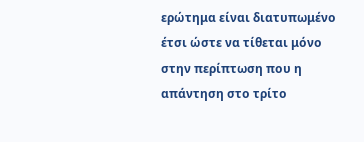ερώτημα είναι διατυπωμένο έτσι ώστε να τίθεται μόνο στην περίπτωση που η απάντηση στο τρίτο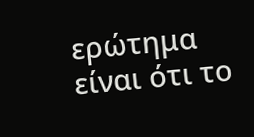ερώτημα είναι ότι το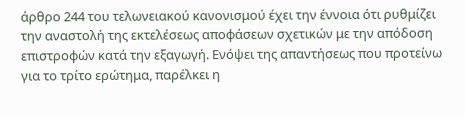άρθρο 244 του τελωνειακού κανονισμού έχει την έννοια ότι ρυθμίζει την αναστολή της εκτελέσεως αποφάσεων σχετικών με την απόδοση επιστροφών κατά την εξαγωγή. Ενόψει της απαντήσεως που προτείνω για το τρίτο ερώτημα, παρέλκει η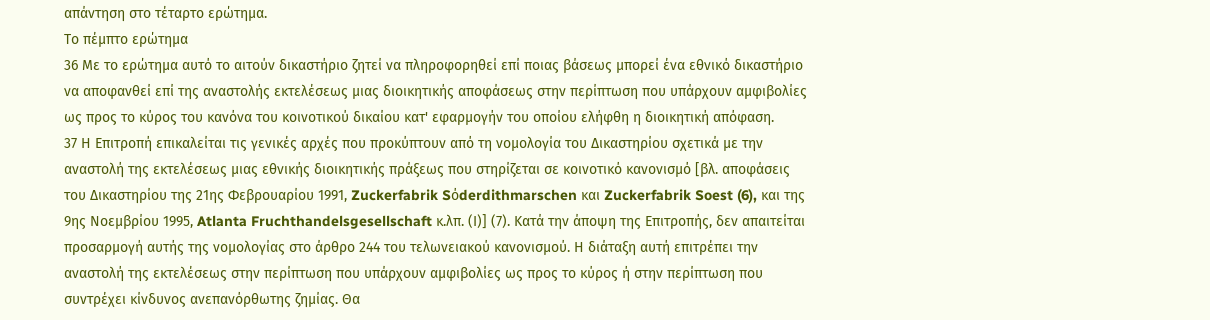απάντηση στο τέταρτο ερώτημα.
Το πέμπτο ερώτημα
36 Με το ερώτημα αυτό το αιτούν δικαστήριο ζητεί να πληροφορηθεί επί ποιας βάσεως μπορεί ένα εθνικό δικαστήριο να αποφανθεί επί της αναστολής εκτελέσεως μιας διοικητικής αποφάσεως στην περίπτωση που υπάρχουν αμφιβολίες ως προς το κύρος του κανόνα του κοινοτικού δικαίου κατ' εφαρμογήν του οποίου ελήφθη η διοικητική απόφαση.
37 Η Επιτροπή επικαλείται τις γενικές αρχές που προκύπτουν από τη νομολογία του Δικαστηρίου σχετικά με την αναστολή της εκτελέσεως μιας εθνικής διοικητικής πράξεως που στηρίζεται σε κοινοτικό κανονισμό [βλ. αποφάσεις του Δικαστηρίου της 21ης Φεβρουαρίου 1991, Zuckerfabrik Sόderdithmarschen και Zuckerfabrik Soest (6), και της 9ης Νοεμβρίου 1995, Atlanta Fruchthandelsgesellschaft κ.λπ. (Ι)] (7). Κατά την άποψη της Επιτροπής, δεν απαιτείται προσαρμογή αυτής της νομολογίας στο άρθρο 244 του τελωνειακού κανονισμού. Η διάταξη αυτή επιτρέπει την αναστολή της εκτελέσεως στην περίπτωση που υπάρχουν αμφιβολίες ως προς το κύρος ή στην περίπτωση που συντρέχει κίνδυνος ανεπανόρθωτης ζημίας. Θα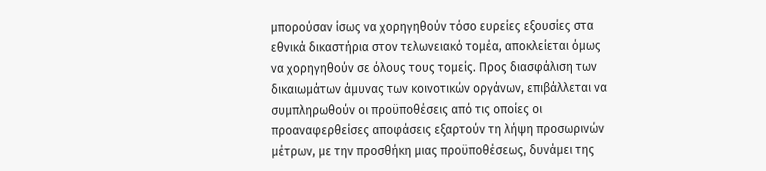μπορούσαν ίσως να χορηγηθούν τόσο ευρείες εξουσίες στα εθνικά δικαστήρια στον τελωνειακό τομέα, αποκλείεται όμως να χορηγηθούν σε όλους τους τομείς. Προς διασφάλιση των δικαιωμάτων άμυνας των κοινοτικών οργάνων, επιβάλλεται να συμπληρωθούν οι προϋποθέσεις από τις οποίες οι προαναφερθείσες αποφάσεις εξαρτούν τη λήψη προσωρινών μέτρων, με την προσθήκη μιας προϋποθέσεως, δυνάμει της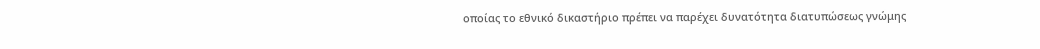οποίας το εθνικό δικαστήριο πρέπει να παρέχει δυνατότητα διατυπώσεως γνώμης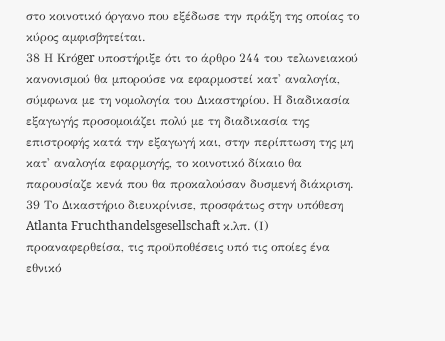στο κοινοτικό όργανο που εξέδωσε την πράξη της οποίας το κύρος αμφισβητείται.
38 Η Krόger υποστήριξε ότι το άρθρο 244 του τελωνειακού κανονισμού θα μπορούσε να εφαρμοστεί κατ' αναλογία, σύμφωνα με τη νομολογία του Δικαστηρίου. Η διαδικασία εξαγωγής προσομοιάζει πολύ με τη διαδικασία της επιστροφής κατά την εξαγωγή και, στην περίπτωση της μη κατ' αναλογία εφαρμογής, το κοινοτικό δίκαιο θα παρουσίαζε κενά που θα προκαλούσαν δυσμενή διάκριση.
39 Το Δικαστήριο διευκρίνισε, προσφάτως στην υπόθεση Atlanta Fruchthandelsgesellschaft κ.λπ. (Ι) προαναφερθείσα, τις προϋποθέσεις υπό τις οποίες ένα εθνικό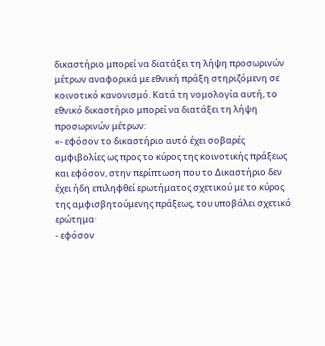δικαστήριο μπορεί να διατάξει τη λήψη προσωρινών μέτρων αναφορικά με εθνική πράξη στηριζόμενη σε κοινοτικό κανονισμό. Κατά τη νομολογία αυτή, το εθνικό δικαστήριο μπορεί να διατάξει τη λήψη προσωρινών μέτρων:
«- εφόσον το δικαστήριο αυτό έχει σοβαρές αμφιβολίες ως προς το κύρος της κοινοτικής πράξεως και εφόσον, στην περίπτωση που το Δικαστήριο δεν έχει ήδη επιληφθεί ερωτήματος σχετικού με το κύρος της αμφισβητούμενης πράξεως, του υποβάλει σχετικό ερώτημα·
- εφόσον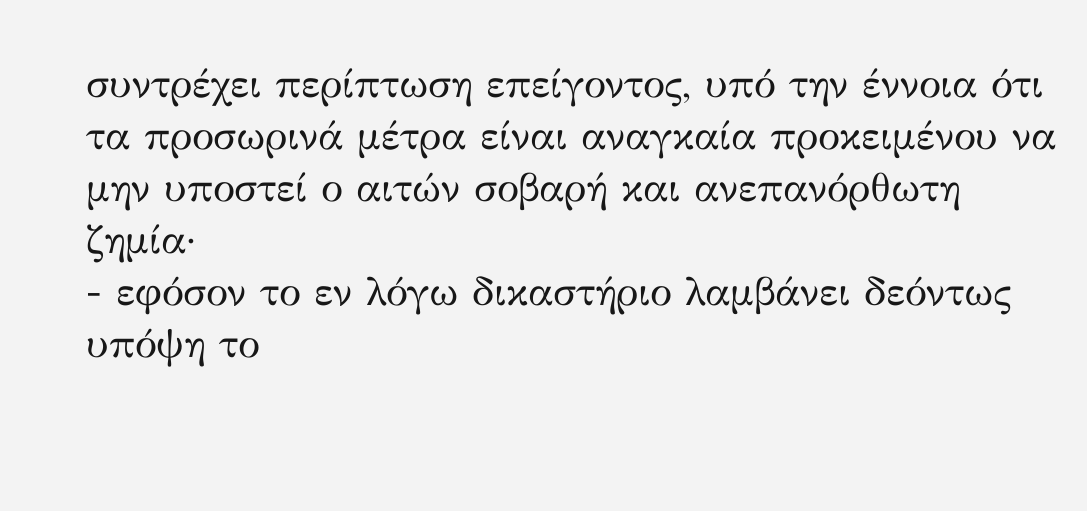συντρέχει περίπτωση επείγοντος, υπό την έννοια ότι τα προσωρινά μέτρα είναι αναγκαία προκειμένου να μην υποστεί ο αιτών σοβαρή και ανεπανόρθωτη ζημία·
- εφόσον το εν λόγω δικαστήριο λαμβάνει δεόντως υπόψη το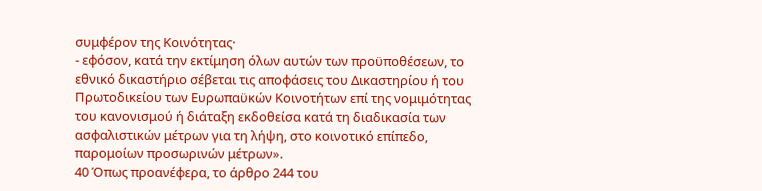συμφέρον της Κοινότητας·
- εφόσον, κατά την εκτίμηση όλων αυτών των προϋποθέσεων, το εθνικό δικαστήριο σέβεται τις αποφάσεις του Δικαστηρίου ή του Πρωτοδικείου των Ευρωπαϋκών Κοινοτήτων επί της νομιμότητας του κανονισμού ή διάταξη εκδοθείσα κατά τη διαδικασία των ασφαλιστικών μέτρων για τη λήψη, στο κοινοτικό επίπεδο, παρομοίων προσωρινών μέτρων».
40 Όπως προανέφερα, το άρθρο 244 του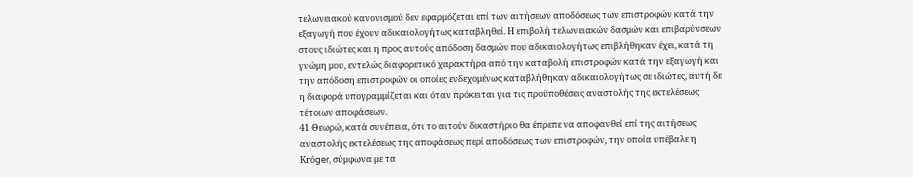τελωνειακού κανονισμού δεν εφαρμόζεται επί των αιτήσεων αποδόσεως των επιστροφών κατά την εξαγωγή που έχουν αδικαιολογήτως καταβληθεί. Η επιβολή τελωνειακών δασμών και επιβαρύνσεων στους ιδιώτες και η προς αυτούς απόδοση δασμών που αδικαιολογήτως επιβλήθηκαν έχει, κατά τη γνώμη μου, εντελώς διαφορετικό χαρακτήρα από την καταβολή επιστροφών κατά την εξαγωγή και την απόδοση επιστροφών οι οποίες ενδεχομένως καταβλήθηκαν αδικαιολογήτως σε ιδιώτες, αυτή δε η διαφορά υπογραμμίζεται και όταν πρόκειται για τις προϋποθέσεις αναστολής της εκτελέσεως τέτοιων αποφάσεων.
41 Θεωρώ, κατά συνέπεια, ότι το αιτούν δικαστήριο θα έπρεπε να αποφανθεί επί της αιτήσεως αναστολής εκτελέσεως της αποφάσεως περί αποδόσεως των επιστροφών, την οποία υπέβαλε η Krόger, σύμφωνα με τα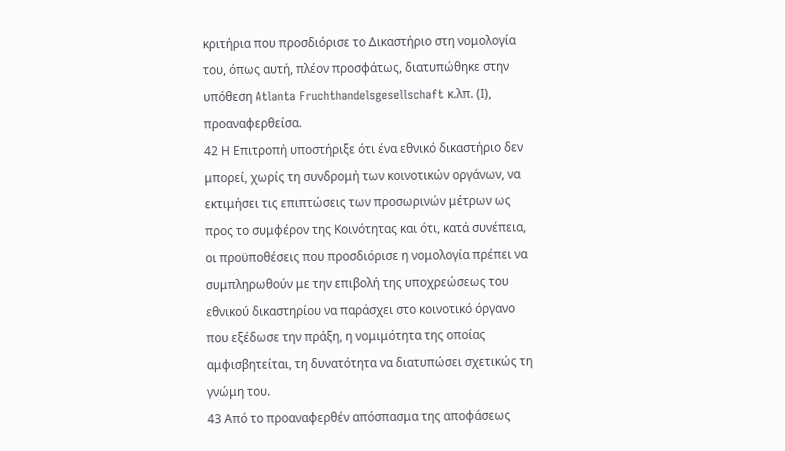κριτήρια που προσδιόρισε το Δικαστήριο στη νομολογία του, όπως αυτή, πλέον προσφάτως, διατυπώθηκε στην υπόθεση Atlanta Fruchthandelsgesellschaft κ.λπ. (Ι), προαναφερθείσα.
42 Η Επιτροπή υποστήριξε ότι ένα εθνικό δικαστήριο δεν μπορεί, χωρίς τη συνδρομή των κοινοτικών οργάνων, να εκτιμήσει τις επιπτώσεις των προσωρινών μέτρων ως προς το συμφέρον της Κοινότητας και ότι, κατά συνέπεια, οι προϋποθέσεις που προσδιόρισε η νομολογία πρέπει να συμπληρωθούν με την επιβολή της υποχρεώσεως του εθνικού δικαστηρίου να παράσχει στο κοινοτικό όργανο που εξέδωσε την πράξη, η νομιμότητα της οποίας αμφισβητείται, τη δυνατότητα να διατυπώσει σχετικώς τη γνώμη του.
43 Από το προαναφερθέν απόσπασμα της αποφάσεως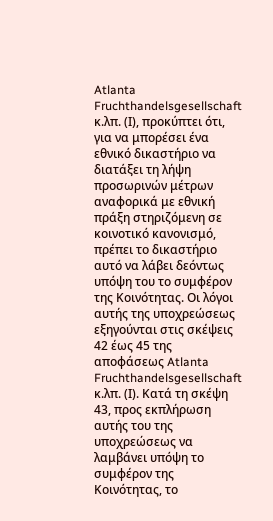Atlanta Fruchthandelsgesellschaft κ.λπ. (Ι), προκύπτει ότι, για να μπορέσει ένα εθνικό δικαστήριο να διατάξει τη λήψη προσωρινών μέτρων αναφορικά με εθνική πράξη στηριζόμενη σε κοινοτικό κανονισμό, πρέπει το δικαστήριο αυτό να λάβει δεόντως υπόψη του το συμφέρον της Κοινότητας. Οι λόγοι αυτής της υποχρεώσεως εξηγούνται στις σκέψεις 42 έως 45 της αποφάσεως Atlanta Fruchthandelsgesellschaft κ.λπ. (Ι). Κατά τη σκέψη 43, προς εκπλήρωση αυτής του της υποχρεώσεως να λαμβάνει υπόψη το συμφέρον της Κοινότητας, το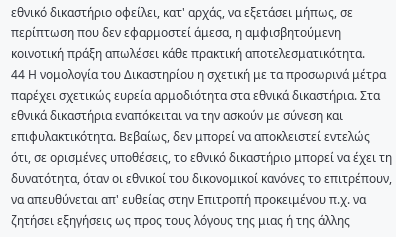εθνικό δικαστήριο οφείλει, κατ' αρχάς, να εξετάσει μήπως, σε περίπτωση που δεν εφαρμοστεί άμεσα, η αμφισβητούμενη κοινοτική πράξη απωλέσει κάθε πρακτική αποτελεσματικότητα.
44 Η νομολογία του Δικαστηρίου η σχετική με τα προσωρινά μέτρα παρέχει σχετικώς ευρεία αρμοδιότητα στα εθνικά δικαστήρια. Στα εθνικά δικαστήρια εναπόκειται να την ασκούν με σύνεση και επιφυλακτικότητα. Βεβαίως, δεν μπορεί να αποκλειστεί εντελώς ότι, σε ορισμένες υποθέσεις, το εθνικό δικαστήριο μπορεί να έχει τη δυνατότητα, όταν οι εθνικοί του δικονομικοί κανόνες το επιτρέπουν, να απευθύνεται απ' ευθείας στην Επιτροπή προκειμένου π.χ. να ζητήσει εξηγήσεις ως προς τους λόγους της μιας ή της άλλης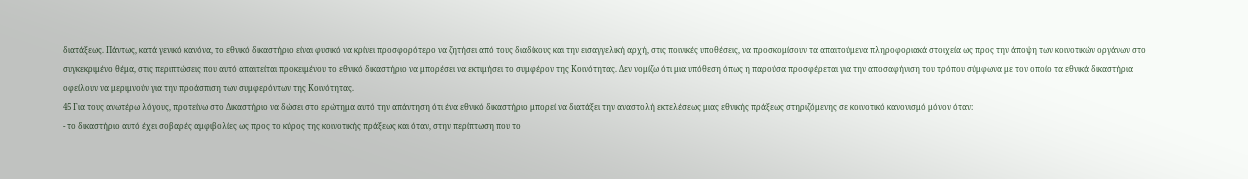διατάξεως. Πάντως, κατά γενικό κανόνα, το εθνικό δικαστήριο είναι φυσικό να κρίνει προσφορότερο να ζητήσει από τους διαδίκους και την εισαγγελική αρχή, στις ποινικές υποθέσεις, να προσκομίσουν τα απαιτούμενα πληροφοριακά στοιχεία ως προς την άποψη των κοινοτικών οργάνων στο συγκεκριμένο θέμα, στις περιπτώσεις που αυτό απαιτείται προκειμένου το εθνικό δικαστήριο να μπορέσει να εκτιμήσει το συμφέρον της Κοινότητας. Δεν νομίζω ότι μια υπόθεση όπως η παρούσα προσφέρεται για την αποσαφήνιση του τρόπου σύμφωνα με τον οποίο τα εθνικά δικαστήρια οφείλουν να μεριμνούν για την προάσπιση των συμφερόντων της Κοινότητας.
45 Για τους ανωτέρω λόγους, προτείνω στο Δικαστήριο να δώσει στο ερώτημα αυτό την απάντηση ότι ένα εθνικό δικαστήριο μπορεί να διατάξει την αναστολή εκτελέσεως μιας εθνικής πράξεως στηριζόμενης σε κοινοτικό κανονισμό μόνον όταν:
- το δικαστήριο αυτό έχει σοβαρές αμφιβολίες ως προς το κύρος της κοινοτικής πράξεως και όταν, στην περίπτωση που το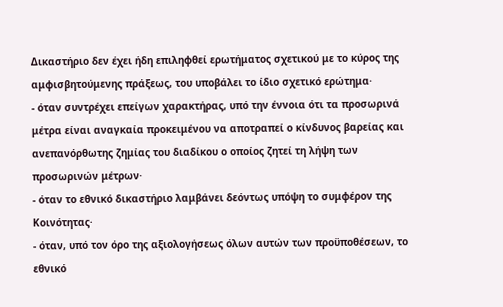Δικαστήριο δεν έχει ήδη επιληφθεί ερωτήματος σχετικού με το κύρος της αμφισβητούμενης πράξεως, του υποβάλει το ίδιο σχετικό ερώτημα·
- όταν συντρέχει επείγων χαρακτήρας, υπό την έννοια ότι τα προσωρινά μέτρα είναι αναγκαία προκειμένου να αποτραπεί ο κίνδυνος βαρείας και ανεπανόρθωτης ζημίας του διαδίκου ο οποίος ζητεί τη λήψη των προσωρινών μέτρων·
- όταν το εθνικό δικαστήριο λαμβάνει δεόντως υπόψη το συμφέρον της Κοινότητας·
- όταν, υπό τον όρο της αξιολογήσεως όλων αυτών των προϋποθέσεων, το εθνικό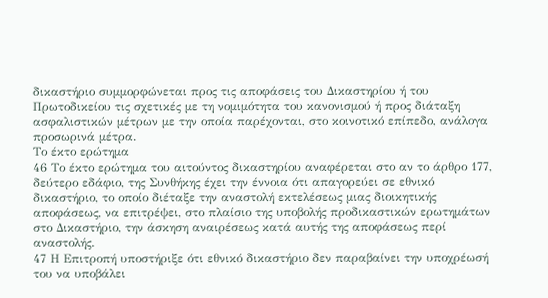δικαστήριο συμμορφώνεται προς τις αποφάσεις του Δικαστηρίου ή του Πρωτοδικείου τις σχετικές με τη νομιμότητα του κανονισμού ή προς διάταξη ασφαλιστικών μέτρων με την οποία παρέχονται, στο κοινοτικό επίπεδο, ανάλογα προσωρινά μέτρα.
Το έκτο ερώτημα
46 Το έκτο ερώτημα του αιτούντος δικαστηρίου αναφέρεται στο αν το άρθρο 177, δεύτερο εδάφιο, της Συνθήκης έχει την έννοια ότι απαγορεύει σε εθνικό δικαστήριο, το οποίο διέταξε την αναστολή εκτελέσεως μιας διοικητικής αποφάσεως, να επιτρέψει, στο πλαίσιο της υποβολής προδικαστικών ερωτημάτων στο Δικαστήριο, την άσκηση αναιρέσεως κατά αυτής της αποφάσεως περί αναστολής.
47 Η Επιτροπή υποστήριξε ότι εθνικό δικαστήριο δεν παραβαίνει την υποχρέωσή του να υποβάλει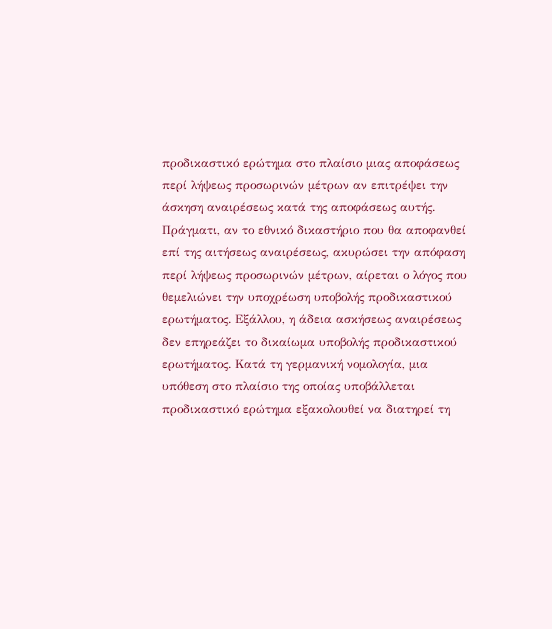προδικαστικό ερώτημα στο πλαίσιο μιας αποφάσεως περί λήψεως προσωρινών μέτρων αν επιτρέψει την άσκηση αναιρέσεως κατά της αποφάσεως αυτής. Πράγματι, αν το εθνικό δικαστήριο που θα αποφανθεί επί της αιτήσεως αναιρέσεως, ακυρώσει την απόφαση περί λήψεως προσωρινών μέτρων, αίρεται ο λόγος που θεμελιώνει την υποχρέωση υποβολής προδικαστικού ερωτήματος. Εξάλλου, η άδεια ασκήσεως αναιρέσεως δεν επηρεάζει το δικαίωμα υποβολής προδικαστικού ερωτήματος. Κατά τη γερμανική νομολογία, μια υπόθεση στο πλαίσιο της οποίας υποβάλλεται προδικαστικό ερώτημα εξακολουθεί να διατηρεί τη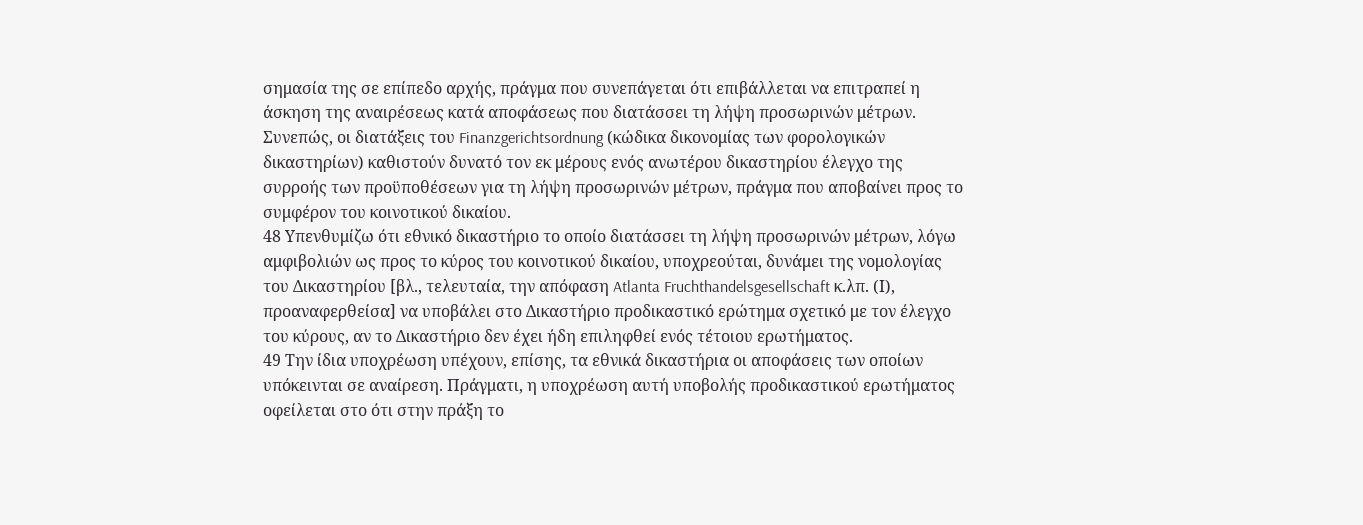σημασία της σε επίπεδο αρχής, πράγμα που συνεπάγεται ότι επιβάλλεται να επιτραπεί η άσκηση της αναιρέσεως κατά αποφάσεως που διατάσσει τη λήψη προσωρινών μέτρων. Συνεπώς, οι διατάξεις του Finanzgerichtsordnung (κώδικα δικονομίας των φορολογικών δικαστηρίων) καθιστούν δυνατό τον εκ μέρους ενός ανωτέρου δικαστηρίου έλεγχο της συρροής των προϋποθέσεων για τη λήψη προσωρινών μέτρων, πράγμα που αποβαίνει προς το συμφέρον του κοινοτικού δικαίου.
48 Υπενθυμίζω ότι εθνικό δικαστήριο το οποίο διατάσσει τη λήψη προσωρινών μέτρων, λόγω αμφιβολιών ως προς το κύρος του κοινοτικού δικαίου, υποχρεούται, δυνάμει της νομολογίας του Δικαστηρίου [βλ., τελευταία, την απόφαση Atlanta Fruchthandelsgesellschaft κ.λπ. (Ι), προαναφερθείσα] να υποβάλει στο Δικαστήριο προδικαστικό ερώτημα σχετικό με τον έλεγχο του κύρους, αν το Δικαστήριο δεν έχει ήδη επιληφθεί ενός τέτοιου ερωτήματος.
49 Την ίδια υποχρέωση υπέχουν, επίσης, τα εθνικά δικαστήρια οι αποφάσεις των οποίων υπόκεινται σε αναίρεση. Πράγματι, η υποχρέωση αυτή υποβολής προδικαστικού ερωτήματος οφείλεται στο ότι στην πράξη το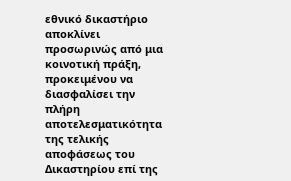εθνικό δικαστήριο αποκλίνει προσωρινώς από μια κοινοτική πράξη, προκειμένου να διασφαλίσει την πλήρη αποτελεσματικότητα της τελικής αποφάσεως του Δικαστηρίου επί της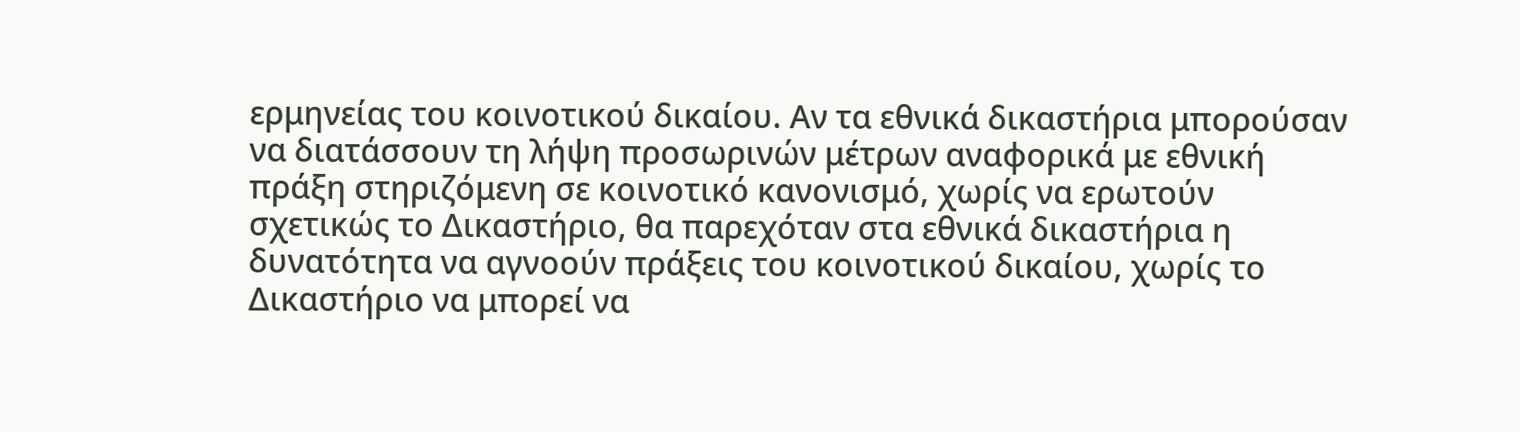ερμηνείας του κοινοτικού δικαίου. Αν τα εθνικά δικαστήρια μπορούσαν να διατάσσουν τη λήψη προσωρινών μέτρων αναφορικά με εθνική πράξη στηριζόμενη σε κοινοτικό κανονισμό, χωρίς να ερωτούν σχετικώς το Δικαστήριο, θα παρεχόταν στα εθνικά δικαστήρια η δυνατότητα να αγνοούν πράξεις του κοινοτικού δικαίου, χωρίς το Δικαστήριο να μπορεί να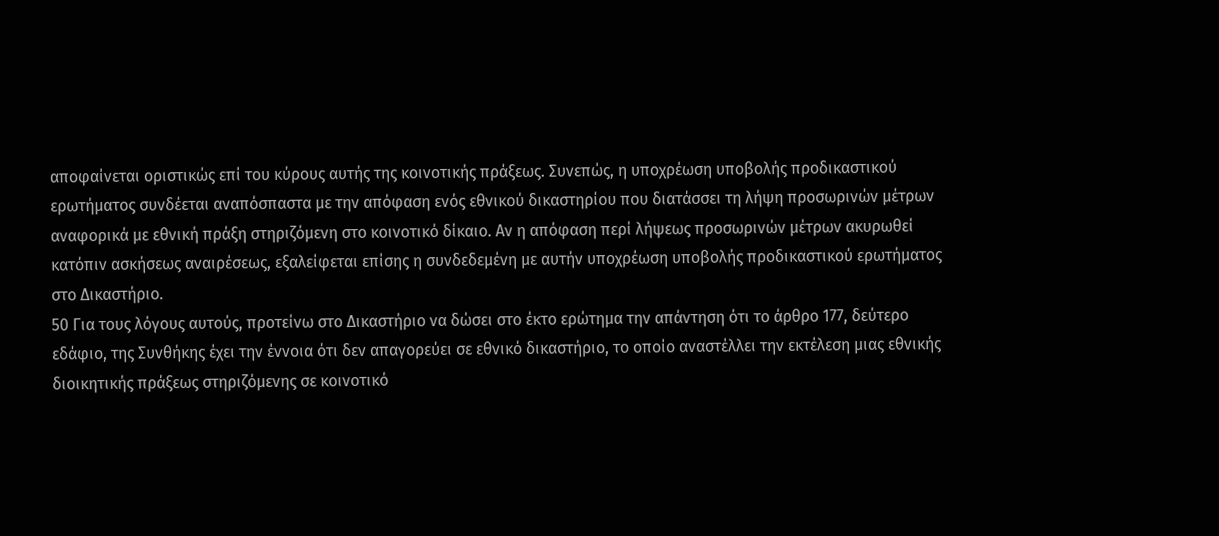αποφαίνεται οριστικώς επί του κύρους αυτής της κοινοτικής πράξεως. Συνεπώς, η υποχρέωση υποβολής προδικαστικού ερωτήματος συνδέεται αναπόσπαστα με την απόφαση ενός εθνικού δικαστηρίου που διατάσσει τη λήψη προσωρινών μέτρων αναφορικά με εθνική πράξη στηριζόμενη στο κοινοτικό δίκαιο. Αν η απόφαση περί λήψεως προσωρινών μέτρων ακυρωθεί κατόπιν ασκήσεως αναιρέσεως, εξαλείφεται επίσης η συνδεδεμένη με αυτήν υποχρέωση υποβολής προδικαστικού ερωτήματος στο Δικαστήριο.
50 Για τους λόγους αυτούς, προτείνω στο Δικαστήριο να δώσει στο έκτο ερώτημα την απάντηση ότι το άρθρο 177, δεύτερο εδάφιο, της Συνθήκης έχει την έννοια ότι δεν απαγορεύει σε εθνικό δικαστήριο, το οποίο αναστέλλει την εκτέλεση μιας εθνικής διοικητικής πράξεως στηριζόμενης σε κοινοτικό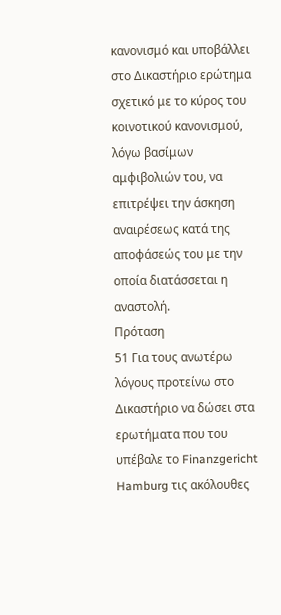κανονισμό και υποβάλλει στο Δικαστήριο ερώτημα σχετικό με το κύρος του κοινοτικού κανονισμού, λόγω βασίμων αμφιβολιών του, να επιτρέψει την άσκηση αναιρέσεως κατά της αποφάσεώς του με την οποία διατάσσεται η αναστολή.
Πρόταση
51 Για τους ανωτέρω λόγους προτείνω στο Δικαστήριο να δώσει στα ερωτήματα που του υπέβαλε το Finanzgericht Hamburg τις ακόλουθες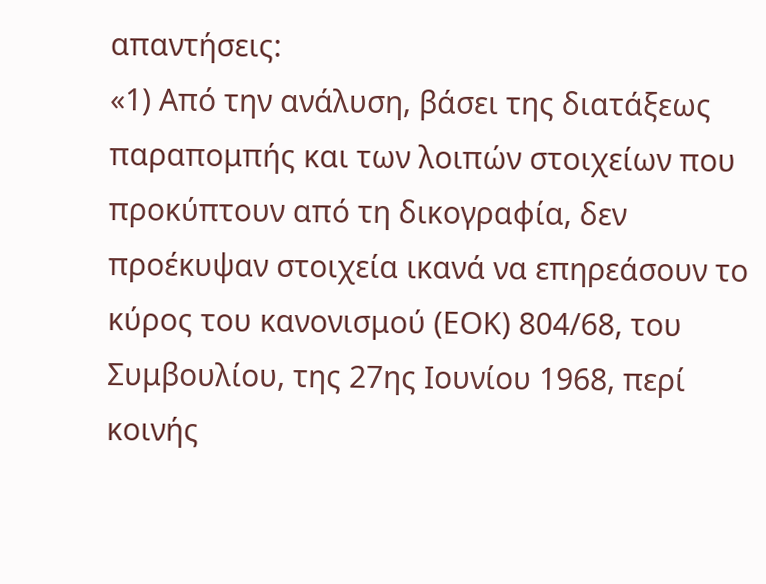απαντήσεις:
«1) Από την ανάλυση, βάσει της διατάξεως παραπομπής και των λοιπών στοιχείων που προκύπτουν από τη δικογραφία, δεν προέκυψαν στοιχεία ικανά να επηρεάσουν το κύρος του κανονισμού (ΕΟΚ) 804/68, του Συμβουλίου, της 27ης Ιουνίου 1968, περί κοινής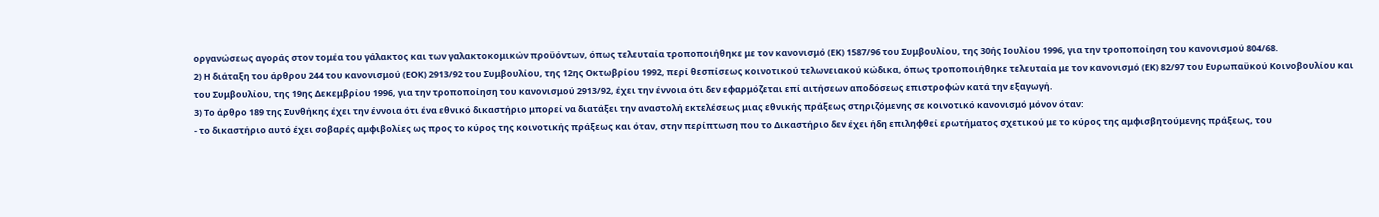οργανώσεως αγοράς στον τομέα του γάλακτος και των γαλακτοκομικών προϋόντων, όπως τελευταία τροποποιήθηκε με τον κανονισμό (ΕΚ) 1587/96 του Συμβουλίου, της 30ής Ιουλίου 1996, για την τροποποίηση του κανονισμού 804/68.
2) Η διάταξη του άρθρου 244 του κανονισμού (ΕΟΚ) 2913/92 του Συμβουλίου, της 12ης Οκτωβρίου 1992, περί θεσπίσεως κοινοτικού τελωνειακού κώδικα, όπως τροποποιήθηκε τελευταία με τον κανονισμό (ΕΚ) 82/97 του Ευρωπαϋκού Κοινοβουλίου και του Συμβουλίου, της 19ης Δεκεμβρίου 1996, για την τροποποίηση του κανονισμού 2913/92, έχει την έννοια ότι δεν εφαρμόζεται επί αιτήσεων αποδόσεως επιστροφών κατά την εξαγωγή.
3) Το άρθρο 189 της Συνθήκης έχει την έννοια ότι ένα εθνικό δικαστήριο μπορεί να διατάξει την αναστολή εκτελέσεως μιας εθνικής πράξεως στηριζόμενης σε κοινοτικό κανονισμό μόνον όταν:
- το δικαστήριο αυτό έχει σοβαρές αμφιβολίες ως προς το κύρος της κοινοτικής πράξεως και όταν, στην περίπτωση που το Δικαστήριο δεν έχει ήδη επιληφθεί ερωτήματος σχετικού με το κύρος της αμφισβητούμενης πράξεως, του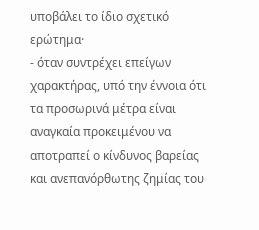υποβάλει το ίδιο σχετικό ερώτημα·
- όταν συντρέχει επείγων χαρακτήρας, υπό την έννοια ότι τα προσωρινά μέτρα είναι αναγκαία προκειμένου να αποτραπεί ο κίνδυνος βαρείας και ανεπανόρθωτης ζημίας του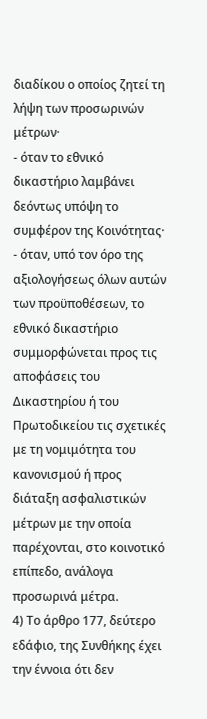διαδίκου ο οποίος ζητεί τη λήψη των προσωρινών μέτρων·
- όταν το εθνικό δικαστήριο λαμβάνει δεόντως υπόψη το συμφέρον της Κοινότητας·
- όταν, υπό τον όρο της αξιολογήσεως όλων αυτών των προϋποθέσεων, το εθνικό δικαστήριο συμμορφώνεται προς τις αποφάσεις του Δικαστηρίου ή του Πρωτοδικείου τις σχετικές με τη νομιμότητα του κανονισμού ή προς διάταξη ασφαλιστικών μέτρων με την οποία παρέχονται, στο κοινοτικό επίπεδο, ανάλογα προσωρινά μέτρα.
4) Το άρθρο 177, δεύτερο εδάφιο, της Συνθήκης έχει την έννοια ότι δεν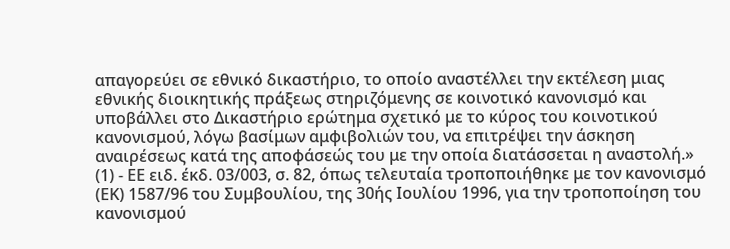απαγορεύει σε εθνικό δικαστήριο, το οποίο αναστέλλει την εκτέλεση μιας εθνικής διοικητικής πράξεως στηριζόμενης σε κοινοτικό κανονισμό και υποβάλλει στο Δικαστήριο ερώτημα σχετικό με το κύρος του κοινοτικού κανονισμού, λόγω βασίμων αμφιβολιών του, να επιτρέψει την άσκηση αναιρέσεως κατά της αποφάσεώς του με την οποία διατάσσεται η αναστολή.»
(1) - ΕΕ ειδ. έκδ. 03/003, σ. 82, όπως τελευταία τροποποιήθηκε με τον κανονισμό (ΕΚ) 1587/96 του Συμβουλίου, της 30ής Ιουλίου 1996, για την τροποποίηση του κανονισμού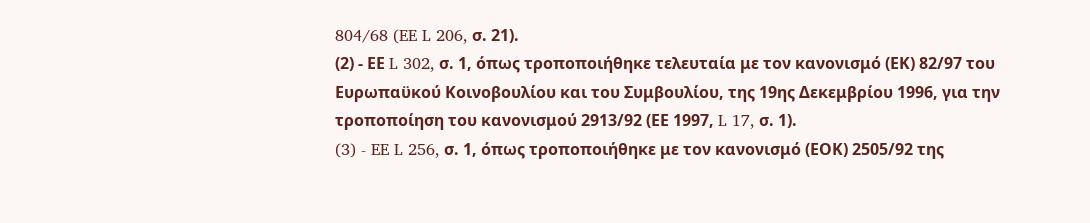804/68 (EE L 206, σ. 21).
(2) - ΕΕ L 302, σ. 1, όπως τροποποιήθηκε τελευταία με τον κανονισμό (ΕΚ) 82/97 του Ευρωπαϋκού Κοινοβουλίου και του Συμβουλίου, της 19ης Δεκεμβρίου 1996, για την τροποποίηση του κανονισμού 2913/92 (ΕΕ 1997, L 17, σ. 1).
(3) - EE L 256, σ. 1, όπως τροποποιήθηκε με τον κανονισμό (ΕΟΚ) 2505/92 της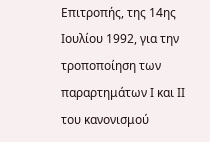Επιτροπής, της 14ης Ιουλίου 1992, για την τροποποίηση των παραρτημάτων Ι και ΙΙ του κανονισμού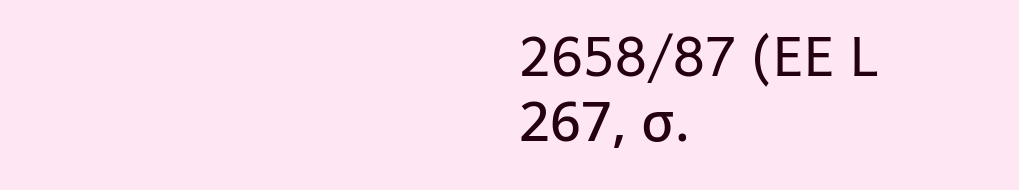2658/87 (EE L 267, σ.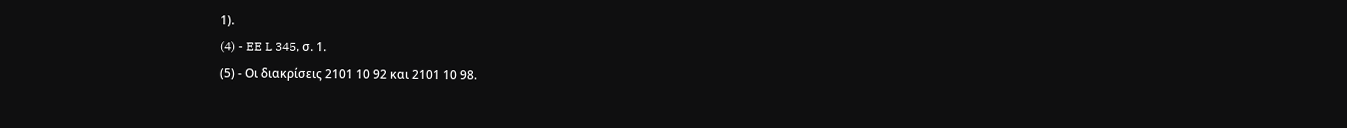1).
(4) - EE L 345, σ. 1.
(5) - Οι διακρίσεις 2101 10 92 και 2101 10 98.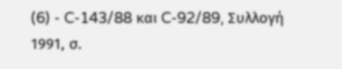(6) - C-143/88 και C-92/89, Συλλογή 1991, σ.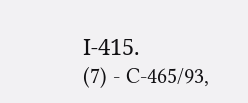Ι-415.
(7) - C-465/93,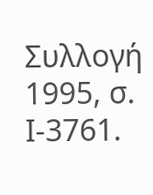Συλλογή 1995, σ. Ι-3761.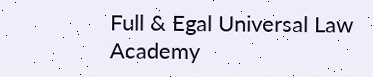Full & Egal Universal Law Academy